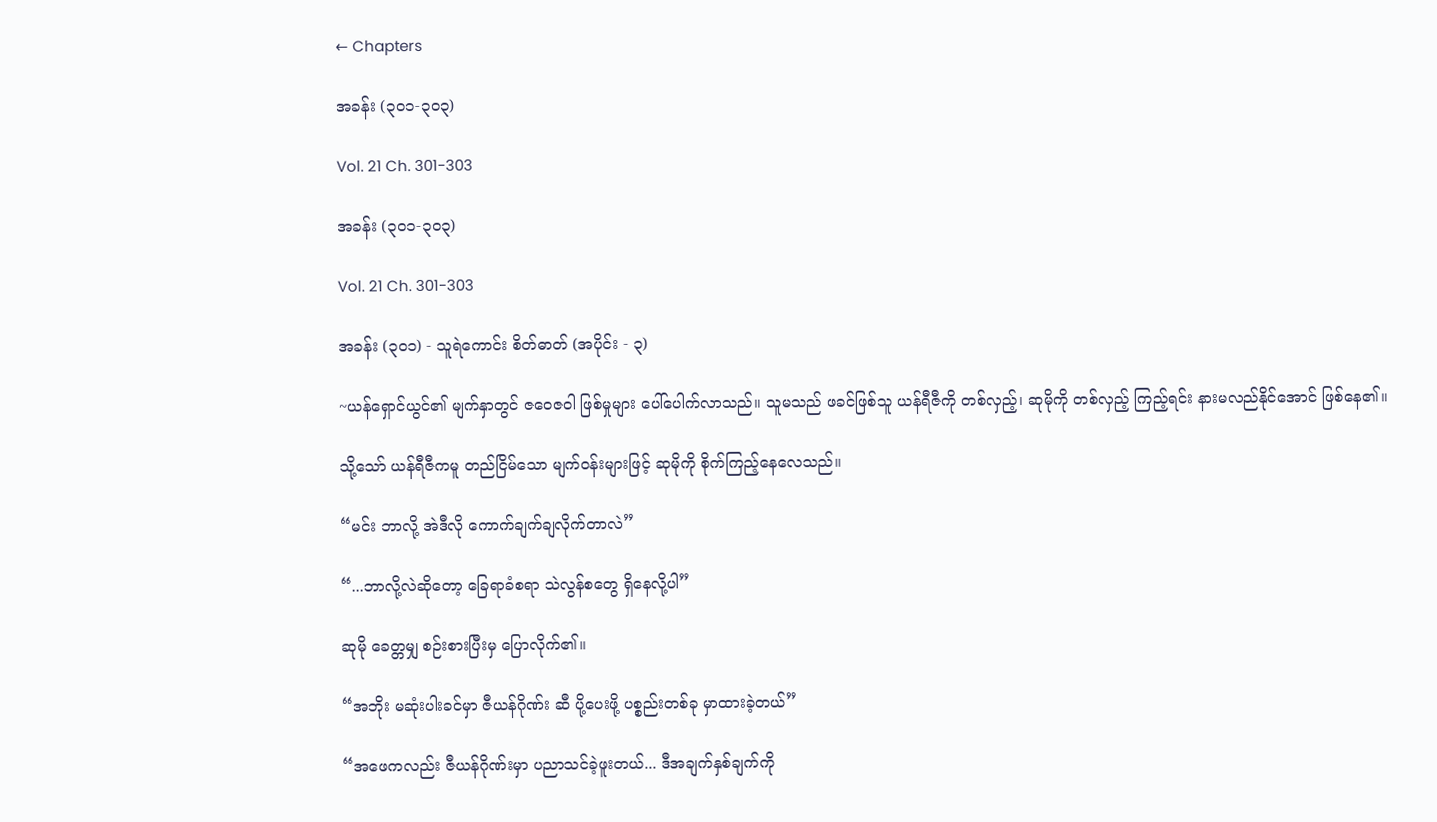← Chapters

အခန်း (၃၀၁-၃၀၃)

Vol. 21 Ch. 301-303

အခန်း (၃၀၁-၃၀၃)

Vol. 21 Ch. 301-303

အခန်း (၃၀၁) - သူရဲကောင်း စိတ်ဓာတ် (အပိုင်း - ၃)

~ယန်ရှောင်ယွင်၏ မျက်နှာတွင် ဇဝေဇဝါ ဖြစ်မှုများ ပေါ်ပေါက်လာသည်။ သူမသည် ဖခင်ဖြစ်သူ ယန်ရီဇီကို တစ်လှည့်၊ ဆုမိုကို တစ်လှည့် ကြည့်ရင်း နားမလည်နိုင်အောင် ဖြစ်နေ၏။

သို့သော် ယန်ရီဇီကမူ တည်ငြိမ်သော မျက်ဝန်းများဖြင့် ဆုမိုကို စိုက်ကြည့်နေလေသည်။

“မင်း ဘာလို့ အဲဒီလို ကောက်ချက်ချလိုက်တာလဲ”

“...ဘာလို့လဲဆိုတော့ ခြေရာခံစရာ သဲလွန်စတွေ ရှိနေလို့ပါ”

ဆုမို ခေတ္တမျှ စဉ်းစားပြီးမှ ပြောလိုက်၏။

“အဘိုး မဆုံးပါးခင်မှာ ဇီယန်ဂိုဏ်း ဆီ ပို့ပေးဖို့ ပစ္စည်းတစ်ခု မှာထားခဲ့တယ်”

“အဖေကလည်း ဇီယန်ဂိုဏ်းမှာ ပညာသင်ခဲ့ဖူးတယ်... ဒီအချက်နှစ်ချက်ကို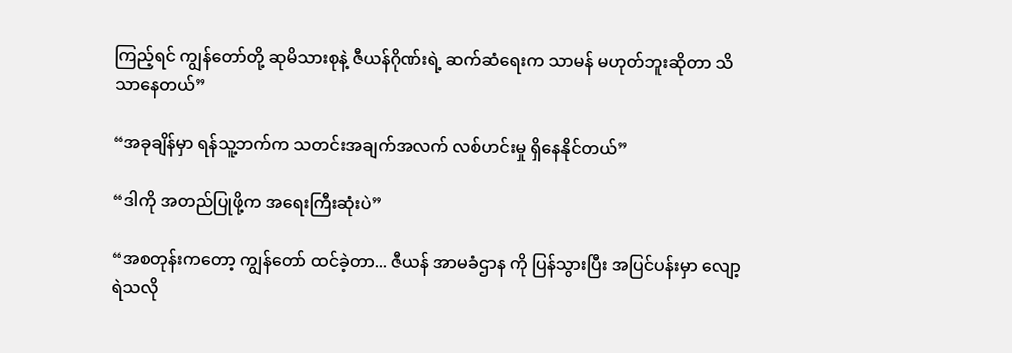ကြည့်ရင် ကျွန်တော်တို့ ဆုမိသားစုနဲ့ ဇီယန်ဂိုဏ်းရဲ့ ဆက်ဆံရေးက သာမန် မဟုတ်ဘူးဆိုတာ သိသာနေတယ်”

“အခုချိန်မှာ ရန်သူ့ဘက်က သတင်းအချက်အလက် လစ်ဟင်းမှု ရှိနေနိုင်တယ်”

“ဒါကို အတည်ပြုဖို့က အရေးကြီးဆုံးပဲ”

“အစတုန်းကတော့ ကျွန်တော် ထင်ခဲ့တာ... ဇီယန် အာမခံဌာန ကို ပြန်သွားပြီး အပြင်ပန်းမှာ လျော့ရဲသလို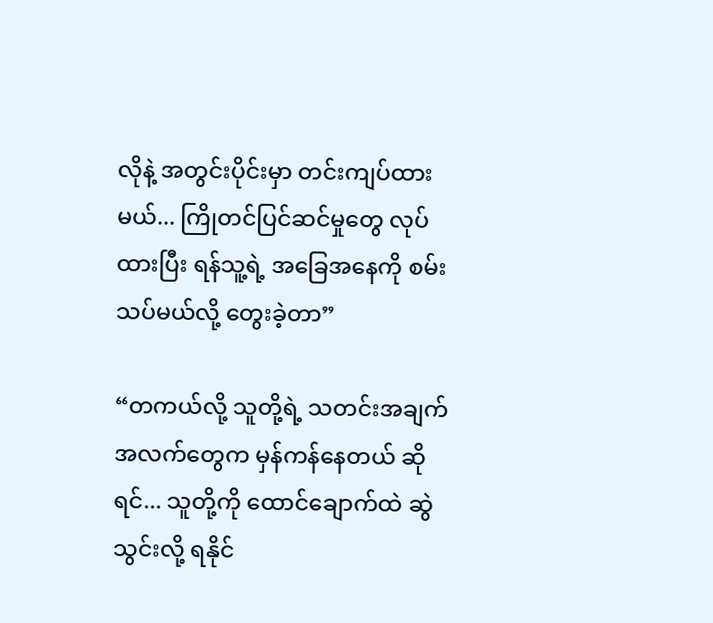လိုနဲ့ အတွင်းပိုင်းမှာ တင်းကျပ်ထားမယ်... ကြိုတင်ပြင်ဆင်မှုတွေ လုပ်ထားပြီး ရန်သူ့ရဲ့ အခြေအနေကို စမ်းသပ်မယ်လို့ တွေးခဲ့တာ”

“တကယ်လို့ သူတို့ရဲ့ သတင်းအချက်အလက်တွေက မှန်ကန်နေတယ် ဆိုရင်... သူတို့ကို ထောင်ချောက်ထဲ ဆွဲသွင်းလို့ ရနိုင်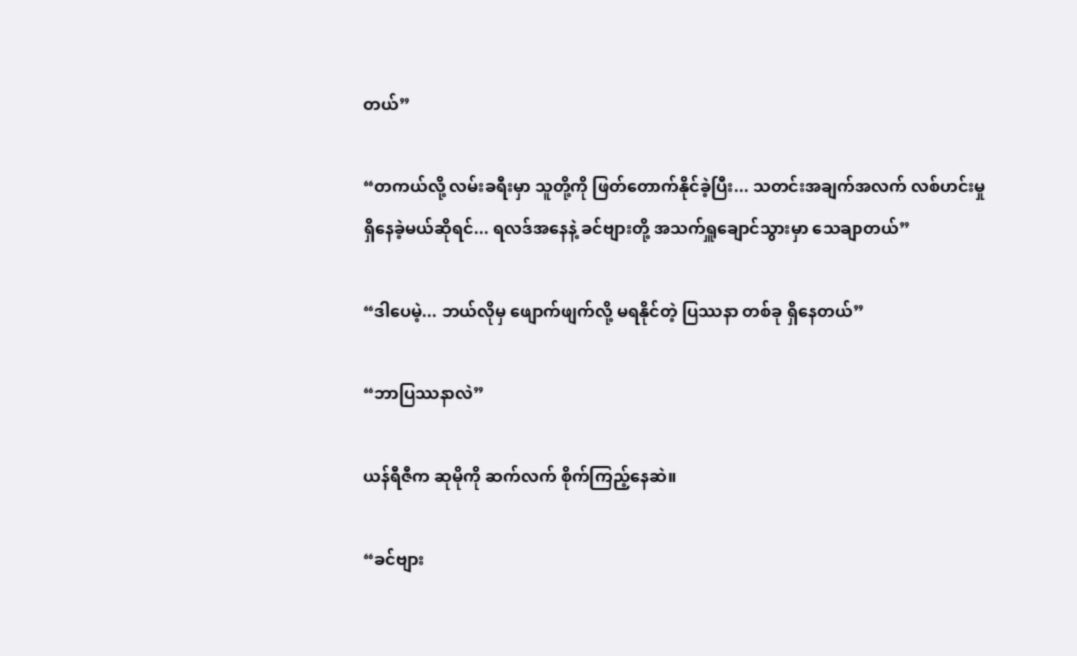တယ်”

“တကယ်လို့ လမ်းခရီးမှာ သူတို့ကို ဖြတ်တောက်နိုင်ခဲ့ပြီး... သတင်းအချက်အလက် လစ်ဟင်းမှု ရှိနေခဲ့မယ်ဆိုရင်... ရလဒ်အနေနဲ့ ခင်ဗျားတို့ အသက်ရှူချောင်သွားမှာ သေချာတယ်”

“ဒါပေမဲ့... ဘယ်လိုမှ ဖျောက်ဖျက်လို့ မရနိုင်တဲ့ ပြဿနာ တစ်ခု ရှိနေတယ်”

“ဘာပြဿနာလဲ”

ယန်ရီဇီက ဆုမိုကို ဆက်လက် စိုက်ကြည့်နေဆဲ။

“ခင်ဗျား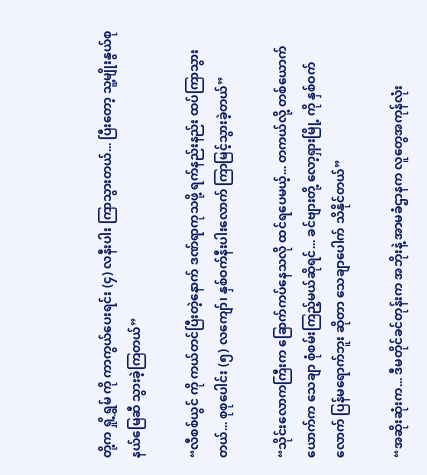တို့က ရှို့ရွှမ် ကို ကာကွယ်ပေးရင်း (၄) လနီးပါး ကြာသွားတယ်... ပြီးတော့ သူ့မျိုးနွယ်စု နယ်မြေဆီ သွားခဲ့ကြတယ်”

“လီစစ်ယွင် ကို ကယ်တင်ပြီးတဲ့နောက် ဒဏ်ရာကုသဖို့ ရက်နည်းနည်း ထပ်ကြာသွားတယ်... စုစုပေါင်း (၅) လကျော်၊ နှစ်ဝက်နီးပါးလောက် ကြာမြင့်သွားခဲ့တယ်”

“သိုင်းလောကကြီးက ခြောက်ကပ်နေသလို ထင်ရပေမယ့်... တကယ်လို့ တစ်ယောက်ယောက်က သေချာ စုံစမ်းကြည့်မယ်ဆိုရင်... ခင်ဗျားတို့ လော့ရှားမြို့ ကို နှစ်ဝက်လောက် ပြန်မရောက်ဘူး ဆိုတာ သေချာပေါက် သိနိုင်တယ်”

“အဆိုးဆုံးက... ဒီမတိုင်ခင်တုန်းက အဘိုးနဲ့ အာမခံဌာနက လူတွေအကုန်လုံး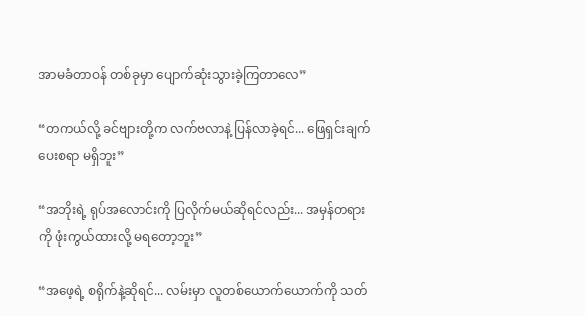အာမခံတာဝန် တစ်ခုမှာ ပျောက်ဆုံးသွားခဲ့ကြတာလေ”

“တကယ်လို့ ခင်ဗျားတို့က လက်ဗလာနဲ့ ပြန်လာခဲ့ရင်... ဖြေရှင်းချက် ပေးစရာ မရှိဘူး”

“အဘိုးရဲ့ ရုပ်အလောင်းကို ပြလိုက်မယ်ဆိုရင်လည်း... အမှန်တရားကို ဖုံးကွယ်ထားလို့ မရတော့ဘူး”

“အဖေ့ရဲ့ စရိုက်နဲ့ဆိုရင်... လမ်းမှာ လူတစ်ယောက်ယောက်ကို သတ်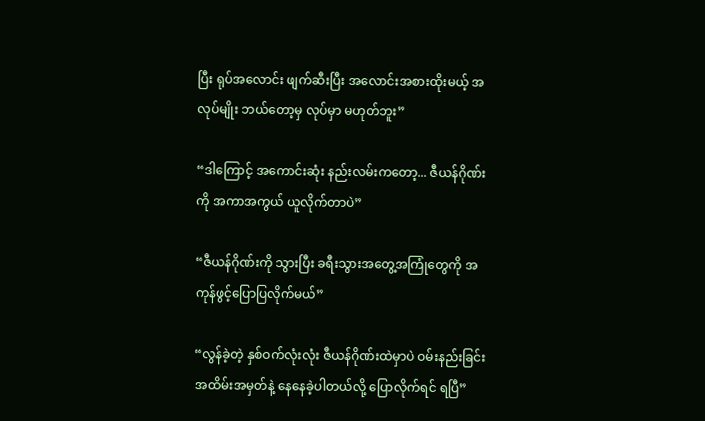ပြီး ရုပ်အလောင်း ဖျက်ဆီးပြီး အလောင်းအစားထိုးမယ့် အလုပ်မျိုး ဘယ်တော့မှ လုပ်မှာ မဟုတ်ဘူး”

“ဒါကြောင့် အကောင်းဆုံး နည်းလမ်းကတော့... ဇီယန်ဂိုဏ်းကို အကာအကွယ် ယူလိုက်တာပဲ”

“ဇီယန်ဂိုဏ်းကို သွားပြီး ခရီးသွားအတွေ့အကြုံတွေကို အကုန်ဖွင့်ပြောပြလိုက်မယ်”

“လွန်ခဲ့တဲ့ နှစ်ဝက်လုံးလုံး ဇီယန်ဂိုဏ်းထဲမှာပဲ ဝမ်းနည်းခြင်း အထိမ်းအမှတ်နဲ့ နေနေခဲ့ပါတယ်လို့ ပြောလိုက်ရင် ရပြီ”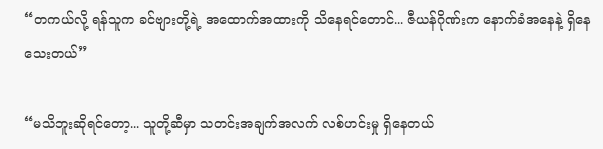“တကယ်လို့ ရန်သူက ခင်ဗျားတို့ရဲ့ အထောက်အထားကို သိနေရင်တောင်... ဇီယန်ဂိုဏ်းက နောက်ခံအနေနဲ့ ရှိနေသေးတယ်”

“မသိဘူးဆိုရင်တော့... သူတို့ဆီမှာ သတင်းအချက်အလက် လစ်ဟင်းမှု ရှိနေတယ်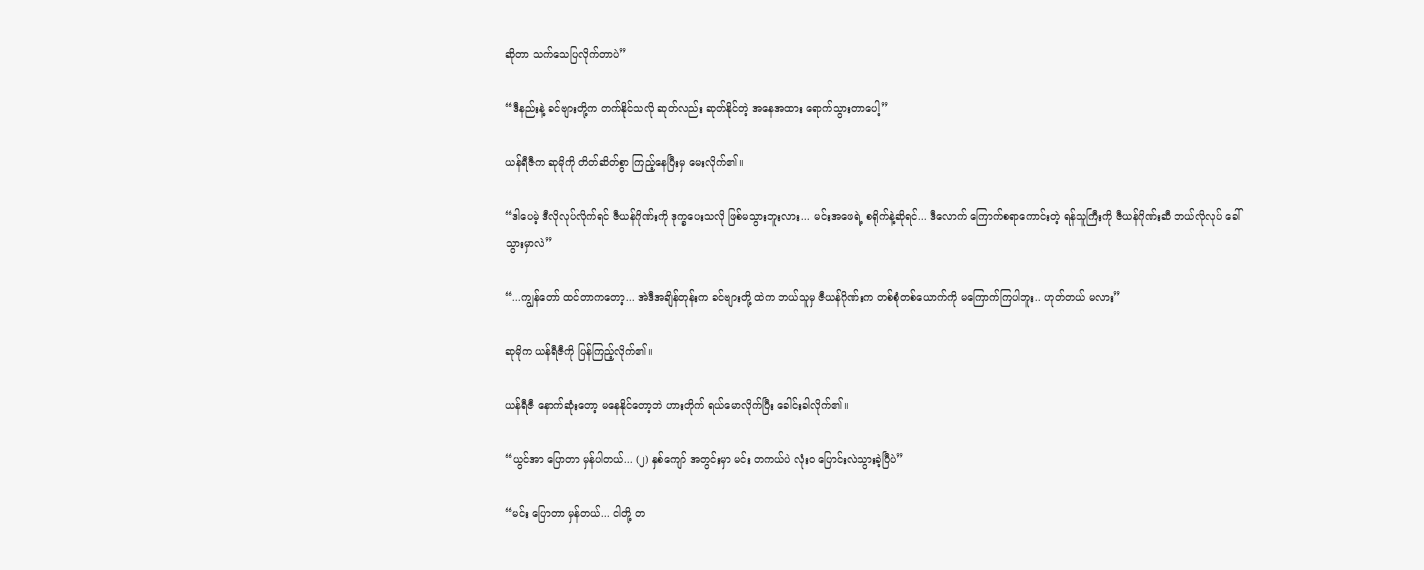ဆိုတာ သက်သေပြလိုက်တာပဲ”

“ဒီနည်းနဲ့ ခင်ဗျားတို့က တက်နိုင်သလို ဆုတ်လည်း ဆုတ်နိုင်တဲ့ အနေအထား ရောက်သွားတာပေါ့”

ယန်ရီဇီက ဆုမိုကို တိတ်ဆိတ်စွာ ကြည့်နေပြီးမှ မေးလိုက်၏။

“ဒါပေမဲ့ ဒီလိုလုပ်လိုက်ရင် ဇီယန်ဂိုဏ်းကို ဒုက္ခပေးသလို ဖြစ်မသွားဘူးလား... မင်းအဖေရဲ့ စရိုက်နဲ့ဆိုရင်... ဒီလောက် ကြောက်စရာကောင်းတဲ့ ရန်သူကြီးကို ဇီယန်ဂိုဏ်းဆီ ဘယ်လိုလုပ် ခေါ်သွားမှာလဲ”

“...ကျွန်တော် ထင်တာကတော့... အဲဒီအချိန်တုန်းက ခင်ဗျားတို့ ထဲက ဘယ်သူမှ ဇီယန်ဂိုဏ်းက တစ်စုံတစ်ယောက်ကို မကြောက်ကြပါဘူး.. ဟုတ်တယ် မလား”

ဆုမိုက ယန်ရီဇီကို ပြန်ကြည့်လိုက်၏။

ယန်ရီဇီ နောက်ဆုံးတော့ မနေနိုင်တော့ဘဲ ဟားတိုက် ရယ်မောလိုက်ပြီး ခေါင်းခါလိုက်၏။

“ယွင်အာ ပြောတာ မှန်ပါတယ်... (၂) နှစ်ကျော် အတွင်းမှာ မင်း တကယ်ပဲ လုံးဝ ပြောင်းလဲသွားခဲ့ပြီပဲ”

“မင်း ပြောတာ မှန်တယ်... ငါတို့ တ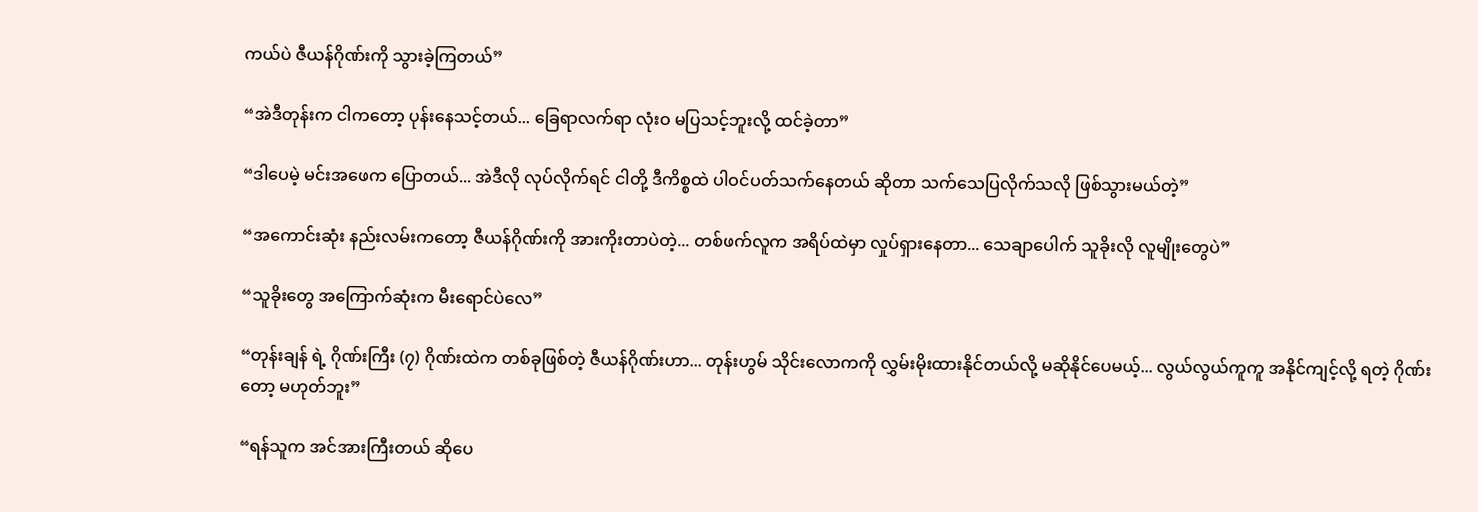ကယ်ပဲ ဇီယန်ဂိုဏ်းကို သွားခဲ့ကြတယ်”

“အဲဒီတုန်းက ငါကတော့ ပုန်းနေသင့်တယ်... ခြေရာလက်ရာ လုံးဝ မပြသင့်ဘူးလို့ ထင်ခဲ့တာ”

“ဒါပေမဲ့ မင်းအဖေက ပြောတယ်... အဲဒီလို လုပ်လိုက်ရင် ငါတို့ ဒီကိစ္စထဲ ပါဝင်ပတ်သက်နေတယ် ဆိုတာ သက်သေပြလိုက်သလို ဖြစ်သွားမယ်တဲ့”

“အကောင်းဆုံး နည်းလမ်းကတော့ ဇီယန်ဂိုဏ်းကို အားကိုးတာပဲတဲ့... တစ်ဖက်လူက အရိပ်ထဲမှာ လှုပ်ရှားနေတာ... သေချာပေါက် သူခိုးလို လူမျိုးတွေပဲ”

“သူခိုးတွေ အကြောက်ဆုံးက မီးရောင်ပဲလေ”

“တုန်းချန် ရဲ့ ဂိုဏ်းကြီး (၇) ဂိုဏ်းထဲက တစ်ခုဖြစ်တဲ့ ဇီယန်ဂိုဏ်းဟာ... တုန်းဟွမ် သိုင်းလောကကို လွှမ်းမိုးထားနိုင်တယ်လို့ မဆိုနိုင်ပေမယ့်... လွယ်လွယ်ကူကူ အနိုင်ကျင့်လို့ ရတဲ့ ဂိုဏ်းတော့ မဟုတ်ဘူး”

“ရန်သူက အင်အားကြီးတယ် ဆိုပေ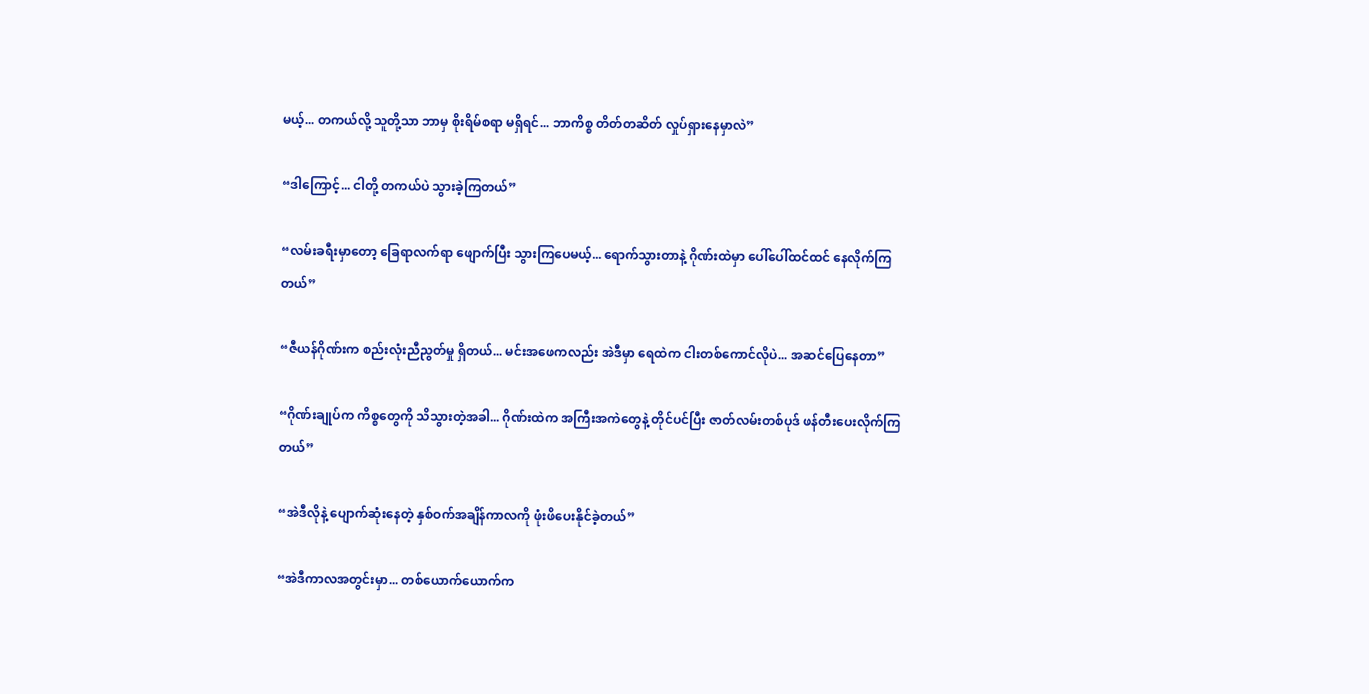မယ့်... တကယ်လို့ သူတို့သာ ဘာမှ စိုးရိမ်စရာ မရှိရင်... ဘာကိစ္စ တိတ်တဆိတ် လှုပ်ရှားနေမှာလဲ”

“ဒါကြောင့်... ငါတို့ တကယ်ပဲ သွားခဲ့ကြတယ်”

“လမ်းခရီးမှာတော့ ခြေရာလက်ရာ ဖျောက်ပြီး သွားကြပေမယ့်... ရောက်သွားတာနဲ့ ဂိုဏ်းထဲမှာ ပေါ်ပေါ်ထင်ထင် နေလိုက်ကြတယ်”

“ဇီယန်ဂိုဏ်းက စည်းလုံးညီညွတ်မှု ရှိတယ်... မင်းအဖေကလည်း အဲဒီမှာ ရေထဲက ငါးတစ်ကောင်လိုပဲ... အဆင်ပြေနေတာ”

“ဂိုဏ်းချုပ်က ကိစ္စတွေကို သိသွားတဲ့အခါ... ဂိုဏ်းထဲက အကြီးအကဲတွေနဲ့ တိုင်ပင်ပြီး ဇာတ်လမ်းတစ်ပုဒ် ဖန်တီးပေးလိုက်ကြတယ်”

“အဲဒီလိုနဲ့ ပျောက်ဆုံးနေတဲ့ နှစ်ဝက်အချိန်ကာလကို ဖုံးဖိပေးနိုင်ခဲ့တယ်”

“အဲဒီကာလအတွင်းမှာ... တစ်ယောက်ယောက်က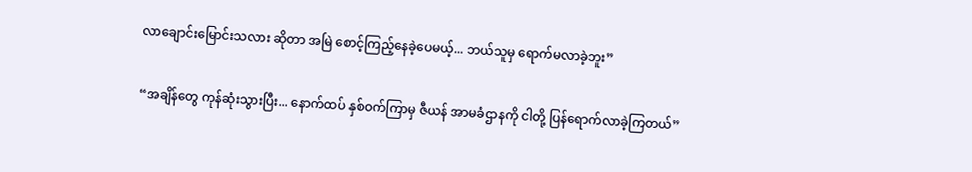လာချောင်းမြောင်းသလား ဆိုတာ အမြဲ စောင့်ကြည့်နေခဲ့ပေမယ့်... ဘယ်သူမှ ရောက်မလာခဲ့ဘူး”

“အချိန်တွေ ကုန်ဆုံးသွားပြီး... နောက်ထပ် နှစ်ဝက်ကြာမှ ဇီယန် အာမခံဌာနကို ငါတို့ ပြန်ရောက်လာခဲ့ကြတယ်”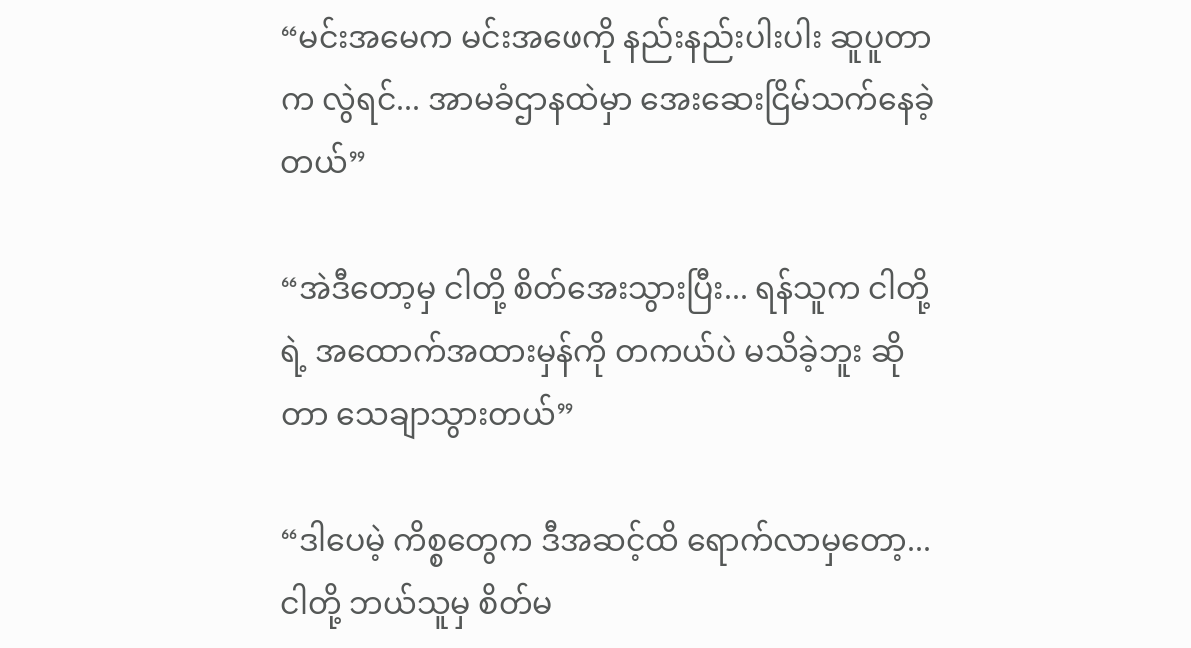“မင်းအမေက မင်းအဖေကို နည်းနည်းပါးပါး ဆူပူတာက လွဲရင်... အာမခံဌာနထဲမှာ အေးဆေးငြိမ်သက်နေခဲ့တယ်”

“အဲဒီတော့မှ ငါတို့ စိတ်အေးသွားပြီး... ရန်သူက ငါတို့ရဲ့ အထောက်အထားမှန်ကို တကယ်ပဲ မသိခဲ့ဘူး ဆိုတာ သေချာသွားတယ်”

“ဒါပေမဲ့ ကိစ္စတွေက ဒီအဆင့်ထိ ရောက်လာမှတော့... ငါတို့ ဘယ်သူမှ စိတ်မ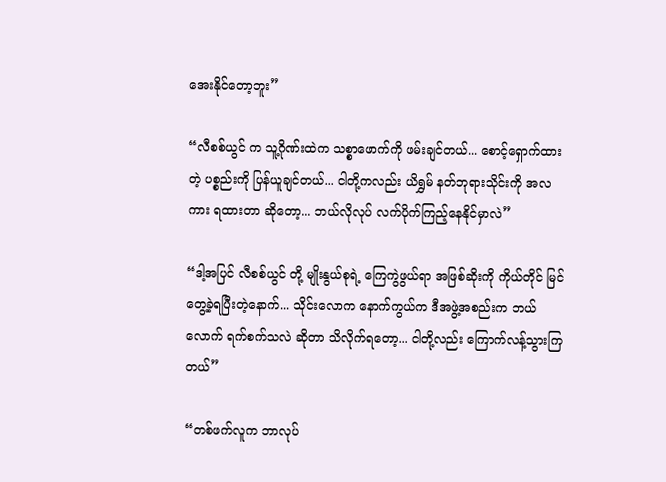အေးနိုင်တော့ဘူး”

“လီစစ်ယွင် က သူ့ဂိုဏ်းထဲက သစ္စာဖောက်ကို ဖမ်းချင်တယ်... စောင့်ရှောက်ထားတဲ့ ပစ္စည်းကို ပြန်ယူချင်တယ်... ငါတို့ကလည်း ယိရွှမ် နတ်ဘုရားသိုင်းကို အလကား ရထားတာ ဆိုတော့... ဘယ်လိုလုပ် လက်ပိုက်ကြည့်နေနိုင်မှာလဲ”

“ဒါ့အပြင် လီစစ်ယွင် တို့ မျိုးနွယ်စုရဲ့ ကြေကွဲဖွယ်ရာ အဖြစ်ဆိုးကို ကိုယ်တိုင် မြင်တွေ့ခဲ့ရပြီးတဲ့နောက်... သိုင်းလောက နောက်ကွယ်က ဒီအဖွဲ့အစည်းက ဘယ်လောက် ရက်စက်သလဲ ဆိုတာ သိလိုက်ရတော့... ငါတို့လည်း ကြောက်လန့်သွားကြတယ်”

“တစ်ဖက်လူက ဘာလုပ်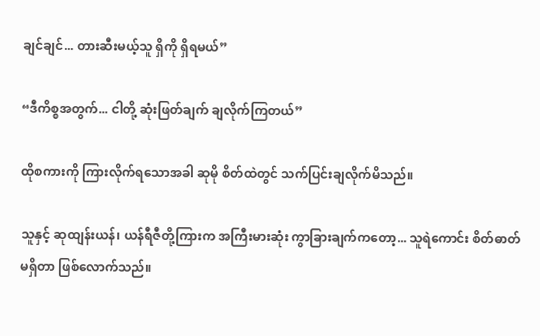ချင်ချင်... တားဆီးမယ့်သူ ရှိကို ရှိရမယ်”

“ဒီကိစ္စအတွက်... ငါတို့ ဆုံးဖြတ်ချက် ချလိုက်ကြတယ်”

ထိုစကားကို ကြားလိုက်ရသောအခါ ဆုမို စိတ်ထဲတွင် သက်ပြင်းချလိုက်မိသည်။

သူနှင့် ဆုထျန်းယန်၊ ယန်ရီဇီတို့ကြားက အကြီးမားဆုံး ကွာခြားချက်ကတော့... သူရဲကောင်း စိတ်ဓာတ် မရှိတာ ဖြစ်လောက်သည်။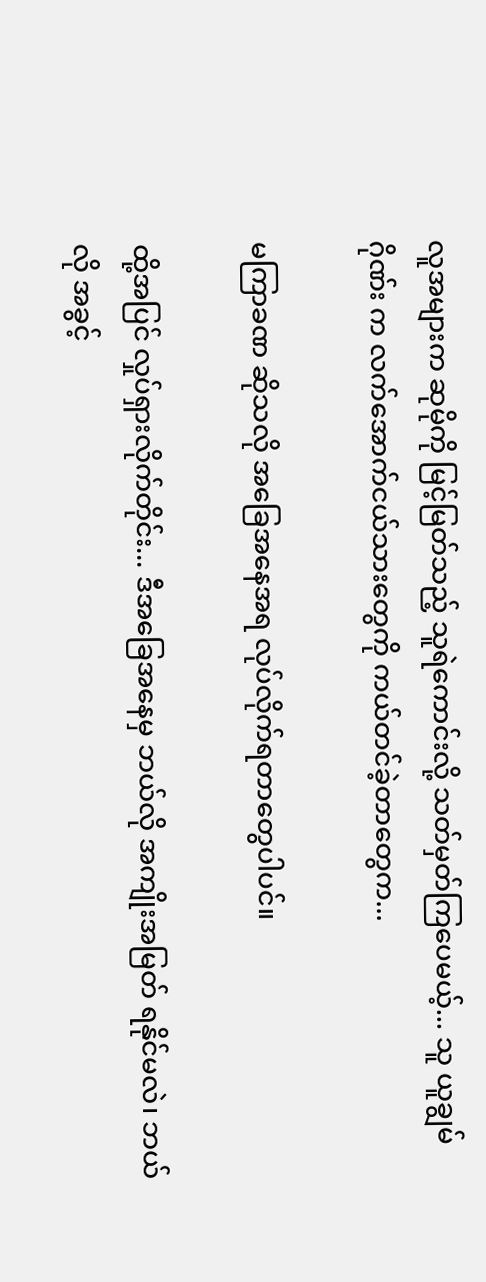လူအများက ဆုမိုကို မြင့်မြတ်သည့် သူရဲကောင်းလို့ သတ်မှတ်ကြပေမယ့်... သူ ယူချွမ်ဂိုဏ်း က လက်အောက်ငယ်သားတွေကို ကယ်တင်ခဲ့တာတွေက...

မကြာခဏ ဆိုသလို အခြေအနေအရ လုပ်လိုက်ရတာတွေပါပင်။

ထို့အပြင် လှုပ်ရှားလိုက်တိုင်း... ဒီအခြေအနေမှ ဘယ်လို အကျိုးအမြတ် ရနိုင်မလဲ၊ ဘယ်လို အခွင့်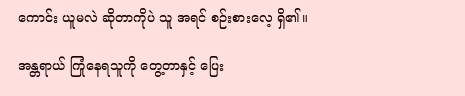ကောင်း ယူမလဲ ဆိုတာကိုပဲ သူ အရင် စဉ်းစားလေ့ ရှိ၏။

အန္တရာယ် ကြုံနေရသူကို တွေ့တာနှင့် ပြေး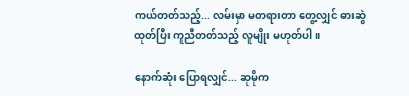ကယ်တတ်သည့်... လမ်းမှာ မတရားတာ တွေ့လျှင် ဓားဆွဲထုတ်ပြီး ကူညီတတ်သည့် လူမျိုး မဟုတ်ပါ။

နောက်ဆုံး ပြောရလျှင်... ဆုမိုက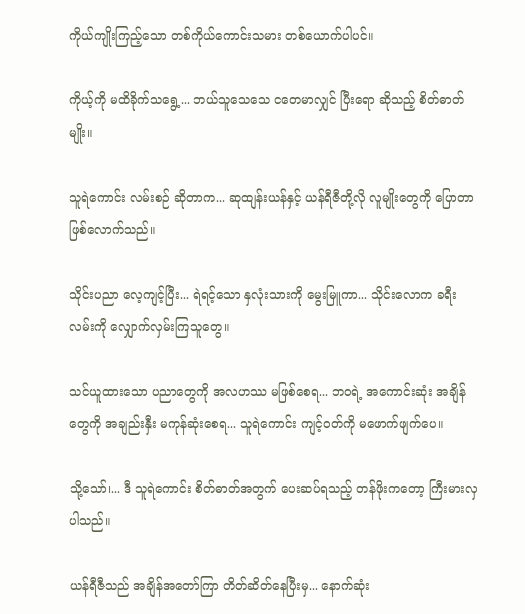ကိုယ်ကျိုးကြည့်သော တစ်ကိုယ်ကောင်းသမား တစ်ယောက်ပါပင်။

ကိုယ့်ကို မထိခိုက်သရွေ့... ဘယ်သူသေသေ ငတေမာလျှင် ပြီးရော ဆိုသည့် စိတ်ဓာတ်မျိုး။

သူရဲကောင်း လမ်းစဉ် ဆိုတာက... ဆုထျန်းယန်နှင့် ယန်ရီဇီတို့လို လူမျိုးတွေကို ပြောတာ ဖြစ်လောက်သည်။

သိုင်းပညာ လေ့ကျင့်ပြီး... ရဲရင့်သော နှလုံးသားကို မွေးမြူကာ... သိုင်းလောက ခရီးလမ်းကို လျှောက်လှမ်းကြသူတွေ။

သင်ယူထားသော ပညာတွေကို အလဟဿ မဖြစ်စေရ... ဘဝရဲ့ အကောင်းဆုံး အချိန်တွေကို အချည်းနှီး မကုန်ဆုံးစေရ... သူရဲကောင်း ကျင့်ဝတ်ကို မဖောက်ဖျက်ပေ။

သို့သော်၊... ဒီ သူရဲကောင်း စိတ်ဓာတ်အတွက် ပေးဆပ်ရသည့် တန်ဖိုးကတော့ ကြီးမားလှပါသည်။

ယန်ရီဇီသည် အချိန်အတော်ကြာ တိတ်ဆိတ်နေပြီးမှ... နောက်ဆုံး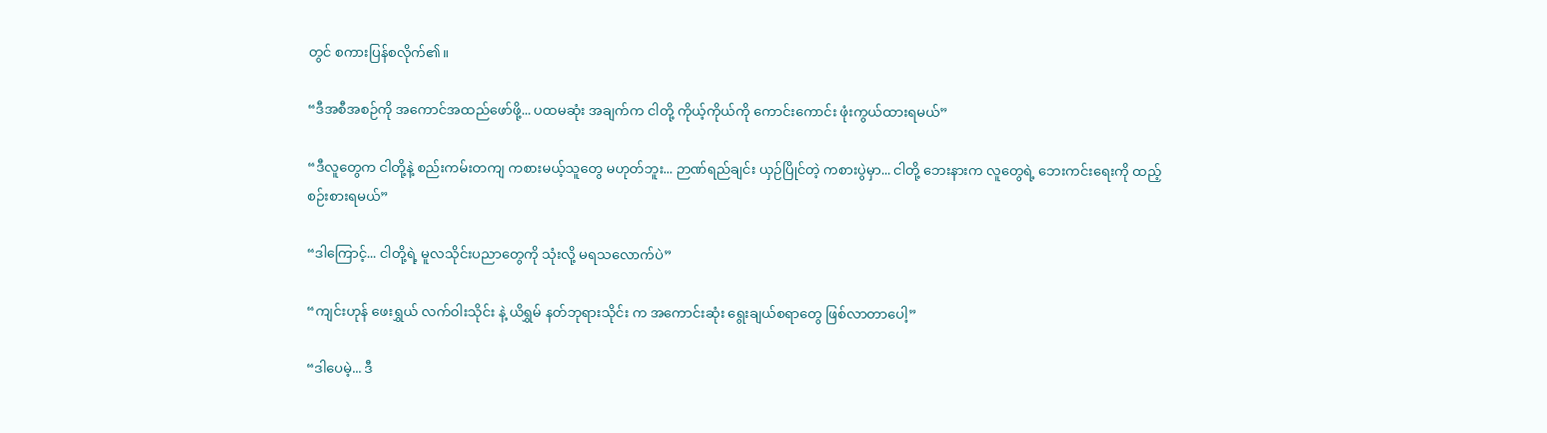တွင် စကားပြန်စလိုက်၏။

“ဒီအစီအစဉ်ကို အကောင်အထည်ဖော်ဖို့... ပထမဆုံး အချက်က ငါတို့ ကိုယ့်ကိုယ်ကို ကောင်းကောင်း ဖုံးကွယ်ထားရမယ်”

“ဒီလူတွေက ငါတို့နဲ့ စည်းကမ်းတကျ ကစားမယ့်သူတွေ မဟုတ်ဘူး... ဉာဏ်ရည်ချင်း ယှဉ်ပြိုင်တဲ့ ကစားပွဲမှာ... ငါတို့ ဘေးနားက လူတွေရဲ့ ဘေးကင်းရေးကို ထည့်စဉ်းစားရမယ်”

“ဒါကြောင့်... ငါတို့ရဲ့ မူလသိုင်းပညာတွေကို သုံးလို့ မရသလောက်ပဲ”

“ကျင်းဟုန် ဖေးရွှယ် လက်ဝါးသိုင်း နဲ့ ယိရွှမ် နတ်ဘုရားသိုင်း က အကောင်းဆုံး ရွေးချယ်စရာတွေ ဖြစ်လာတာပေါ့”

“ဒါပေမဲ့... ဒီ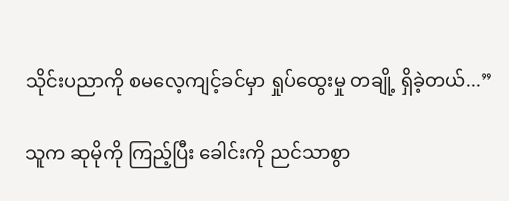သိုင်းပညာကို စမလေ့ကျင့်ခင်မှာ ရှုပ်ထွေးမှု တချို့ ရှိခဲ့တယ်...”

သူက ဆုမိုကို ကြည့်ပြီး ခေါင်းကို ညင်သာစွာ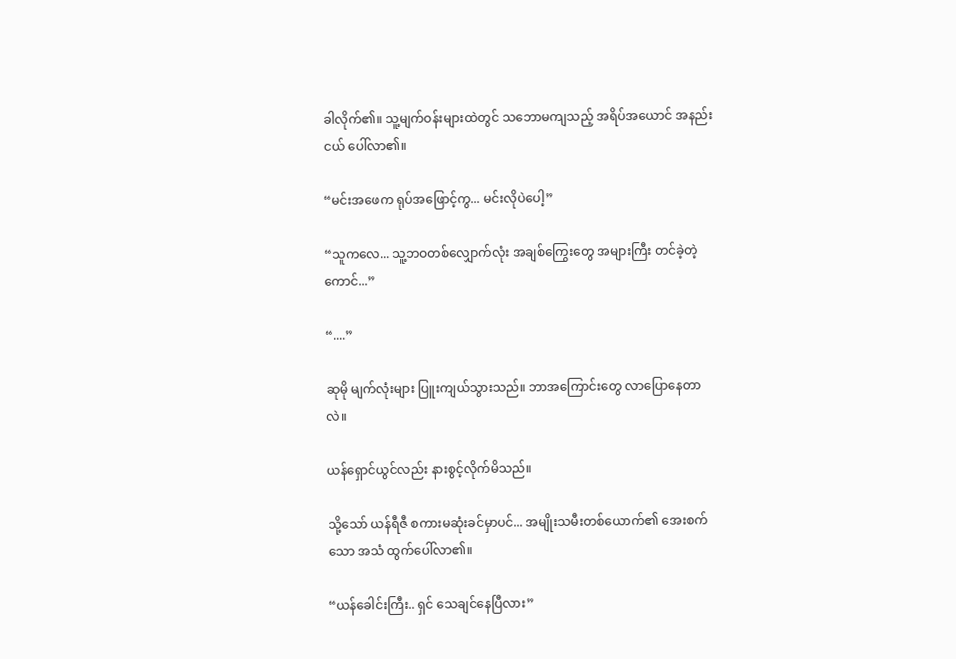ခါလိုက်၏။ သူ့မျက်ဝန်းများထဲတွင် သဘောမကျသည့် အရိပ်အယောင် အနည်းငယ် ပေါ်လာ၏။

“မင်းအဖေက ရုပ်အဖြောင့်ကွ... မင်းလိုပဲပေါ့”

“သူကလေ... သူ့ဘဝတစ်လျှောက်လုံး အချစ်ကြွေးတွေ အများကြီး တင်ခဲ့တဲ့ကောင်...”

“....”

ဆုမို မျက်လုံးများ ပြူးကျယ်သွားသည်။ ဘာအကြောင်းတွေ လာပြောနေတာလဲ။

ယန်ရှောင်ယွင်လည်း နားစွင့်လိုက်မိသည်။

သို့သော် ယန်ရီဇီ စကားမဆုံးခင်မှာပင်... အမျိုးသမီးတစ်ယောက်၏ အေးစက်သော အသံ ထွက်ပေါ်လာ၏။

“ယန်ခေါင်းကြီး.. ရှင် သေချင်နေပြီလား”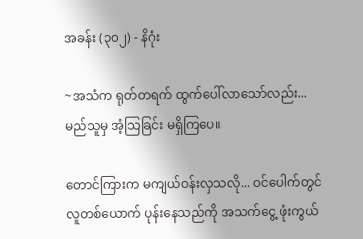အခန်း (၃၀၂) - နိဂုံး

~အသံက ရုတ်တရက် ထွက်ပေါ်လာသော်လည်း... မည်သူမှ အံ့သြခြင်း မရှိကြပေ။

တောင်ကြားက မကျယ်ဝန်းလှသလို... ဝင်ပေါက်တွင် လူတစ်ယောက် ပုန်းနေသည်ကို အသက်ငွေ့ ဖုံးကွယ်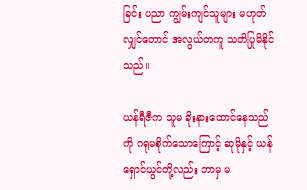ခြင်း ပညာ ကျွမ်းကျင်သူများ မဟုတ်လျှင်တောင် အလွယ်တကူ သတိပြုမိနိုင်သည်။

ယန်ရီဇီက သူမ ခိုးနားထောင်နေသည်ကို ဂရုမစိုက်သောကြောင့် ဆုမိုနှင့် ယန်ရှောင်ယွင်တို့လည်း ဘာမှ မ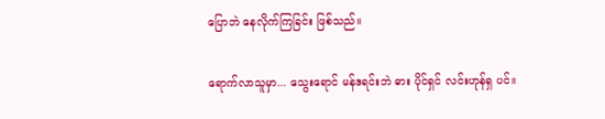ပြောဘဲ နေလိုက်ကြခြင်း ဖြစ်သည်။

ရောက်လာသူမှာ... သွေးရောင် မန်ဒရင်းဘဲ ဓား ပိုင်ရှင် လင်းဟုန်ရှ ပင်။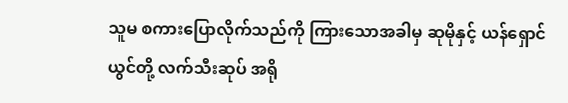သူမ စကားပြောလိုက်သည်ကို ကြားသောအခါမှ ဆုမိုနှင့် ယန်ရှောင်ယွင်တို့ လက်သီးဆုပ် အရို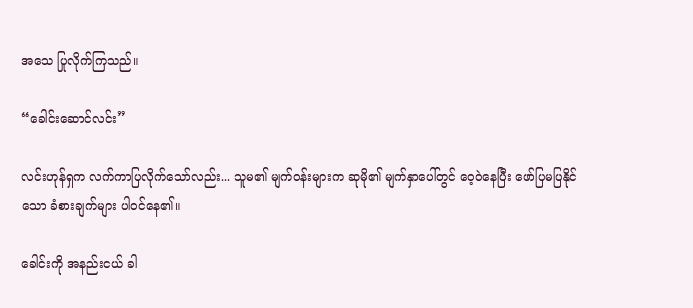အသေ ပြုလိုက်ကြသည်။

“ခေါင်းဆောင်လင်း”

လင်းဟုန်ရှက လက်ကာပြလိုက်သော်လည်း... သူမ၏ မျက်ဝန်းများက ဆုမို၏ မျက်နှာပေါ်တွင် ဝေ့ဝဲနေပြီး ဖော်ပြမပြနိုင်သော ခံစားချက်များ ပါဝင်နေ၏။

ခေါင်းကို အနည်းငယ် ခါ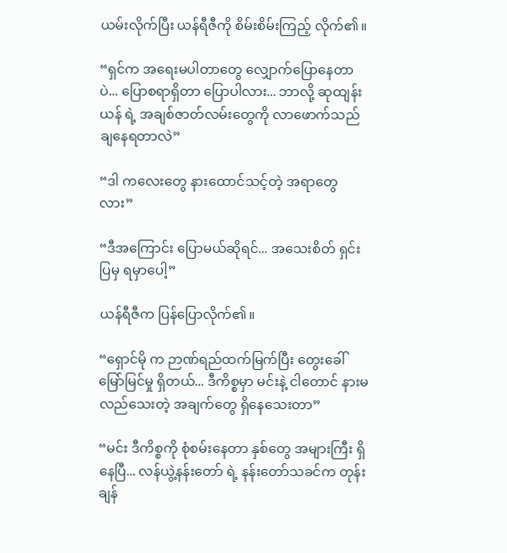ယမ်းလိုက်ပြီး ယန်ရီဇီကို စိမ်းစိမ်းကြည့် လိုက်၏။

“ရှင်က အရေးမပါတာတွေ လျှောက်ပြောနေတာပဲ... ပြောစရာရှိတာ ပြောပါလား... ဘာလို့ ဆုထျန်းယန် ရဲ့ အချစ်ဇာတ်လမ်းတွေကို လာဖောက်သည်ချနေရတာလဲ”

“ဒါ ကလေးတွေ နားထောင်သင့်တဲ့ အရာတွေလား”

“ဒီအကြောင်း ပြောမယ်ဆိုရင်... အသေးစိတ် ရှင်းပြမှ ရမှာပေါ့”

ယန်ရီဇီက ပြန်ပြောလိုက်၏။

“ရှောင်မို က ဉာဏ်ရည်ထက်မြက်ပြီး တွေးခေါ်မြော်မြင်မှု ရှိတယ်... ဒီကိစ္စမှာ မင်းနဲ့ ငါတောင် နားမလည်သေးတဲ့ အချက်တွေ ရှိနေသေးတာ”

“မင်း ဒီကိစ္စကို စုံစမ်းနေတာ နှစ်တွေ အများကြီး ရှိနေပြီ... လန်ယွဲ့နန်းတော် ရဲ့ နန်းတော်သခင်က တုန်းချန်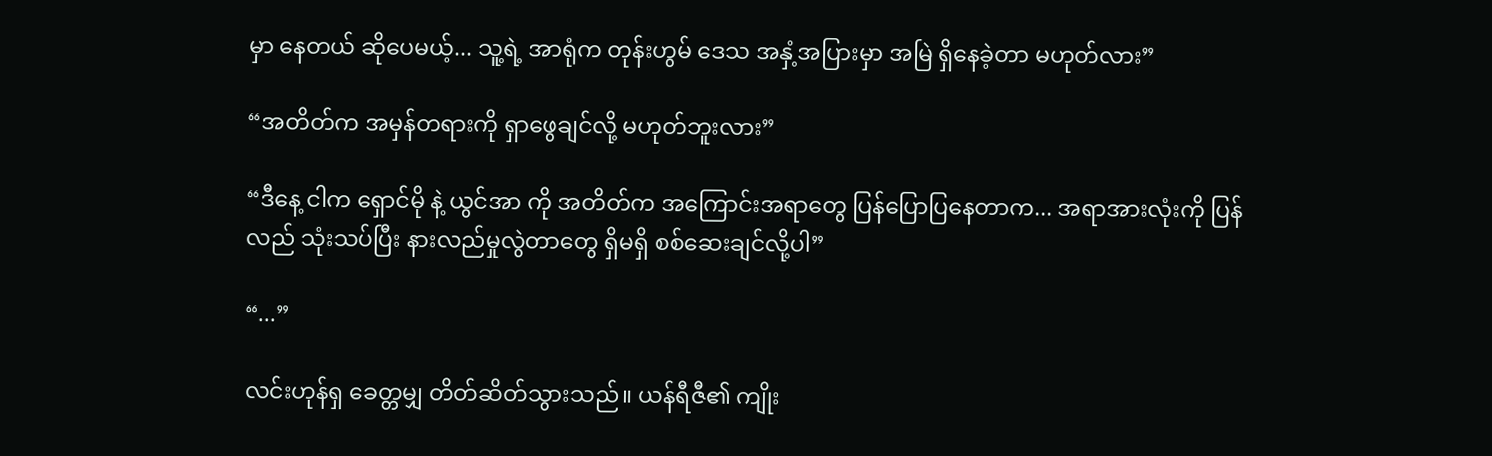မှာ နေတယ် ဆိုပေမယ့်... သူ့ရဲ့ အာရုံက တုန်းဟွမ် ဒေသ အနှံ့အပြားမှာ အမြဲ ရှိနေခဲ့တာ မဟုတ်လား”

“အတိတ်က အမှန်တရားကို ရှာဖွေချင်လို့ မဟုတ်ဘူးလား”

“ဒီနေ့ ငါက ရှောင်မို နဲ့ ယွင်အာ ကို အတိတ်က အကြောင်းအရာတွေ ပြန်ပြောပြနေတာက... အရာအားလုံးကို ပြန်လည် သုံးသပ်ပြီး နားလည်မှုလွဲတာတွေ ရှိမရှိ စစ်ဆေးချင်လို့ပါ”

“...”

လင်းဟုန်ရှ ခေတ္တမျှ တိတ်ဆိတ်သွားသည်။ ယန်ရီဇီ၏ ကျိုး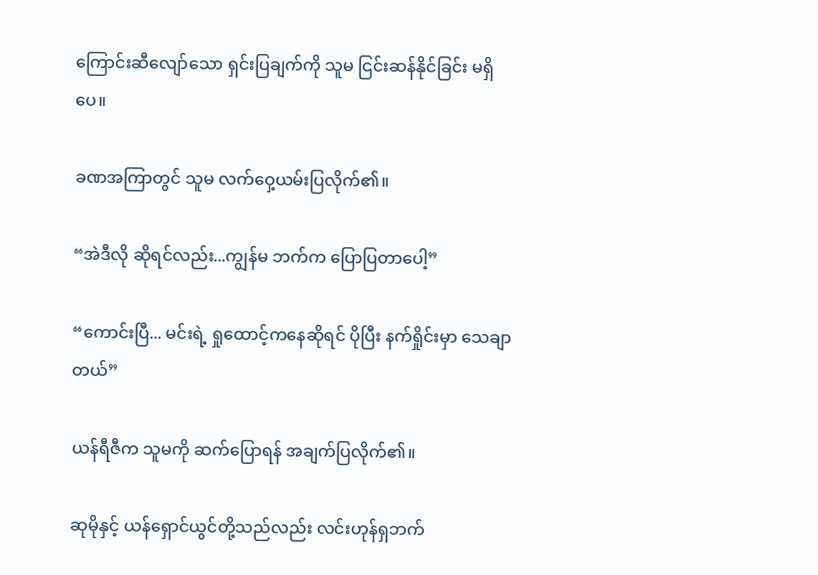ကြောင်းဆီလျော်သော ရှင်းပြချက်ကို သူမ ငြင်းဆန်နိုင်ခြင်း မရှိပေ။

ခဏအကြာတွင် သူမ လက်ဝှေ့ယမ်းပြလိုက်၏။

“အဲဒီလို ဆိုရင်လည်း...ကျွန်မ ဘက်က ပြောပြတာပေါ့”

“ကောင်းပြီ... မင်းရဲ့ ရှုထောင့်ကနေဆိုရင် ပိုပြီး နက်ရှိုင်းမှာ သေချာတယ်”

ယန်ရီဇီက သူမကို ဆက်ပြောရန် အချက်ပြလိုက်၏။

ဆုမိုနှင့် ယန်ရှောင်ယွင်တို့သည်လည်း လင်းဟုန်ရှဘက်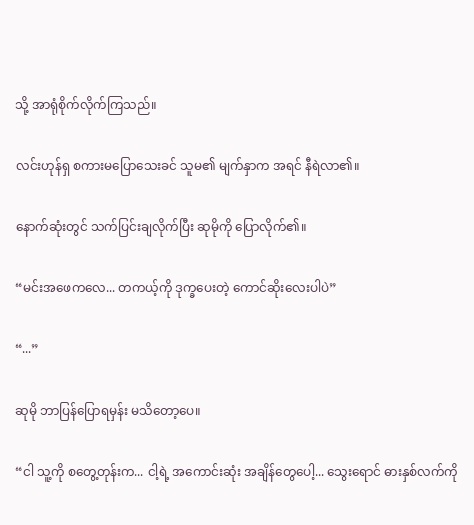သို့ အာရုံစိုက်လိုက်ကြသည်။

လင်းဟုန်ရှ စကားမပြောသေးခင် သူမ၏ မျက်နှာက အရင် နီရဲလာ၏။

နောက်ဆုံးတွင် သက်ပြင်းချလိုက်ပြီး ဆုမိုကို ပြောလိုက်၏။

“မင်းအဖေကလေ... တကယ့်ကို ဒုက္ခပေးတဲ့ ကောင်ဆိုးလေးပါပဲ”

“...”

ဆုမို ဘာပြန်ပြောရမှန်း မသိတော့ပေ။

“ငါ သူ့ကို စတွေ့တုန်းက... ငါ့ရဲ့ အကောင်းဆုံး အချိန်တွေပေါ့... သွေးရောင် ဓားနှစ်လက်ကို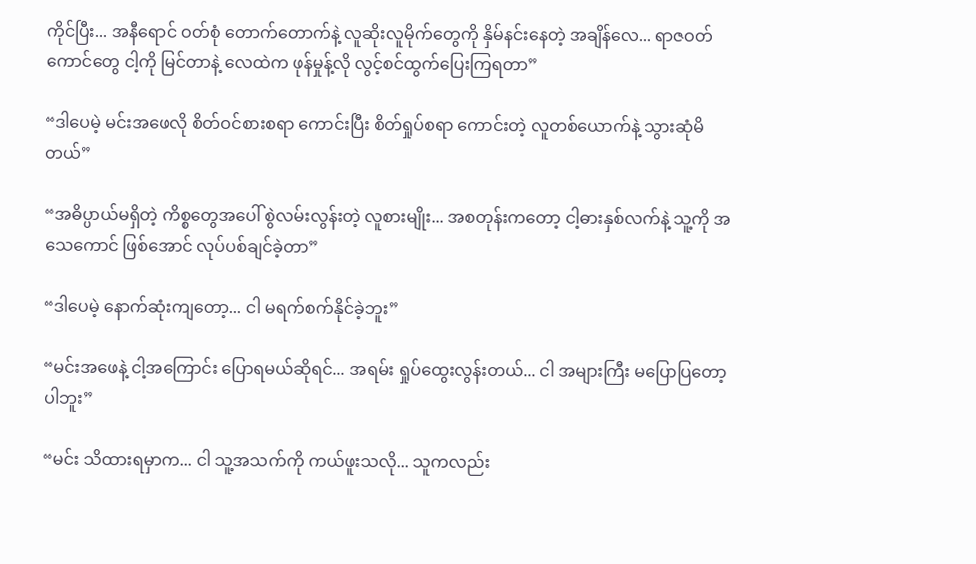ကိုင်ပြီး... အနီရောင် ဝတ်စုံ တောက်တောက်နဲ့ လူဆိုးလူမိုက်တွေကို နှိမ်နင်းနေတဲ့ အချိန်လေ... ရာဇဝတ်ကောင်တွေ ငါ့ကို မြင်တာနဲ့ လေထဲက ဖုန်မှုန့်လို လွင့်စင်ထွက်ပြေးကြရတာ”

“ဒါပေမဲ့ မင်းအဖေလို စိတ်ဝင်စားစရာ ကောင်းပြီး စိတ်ရှုပ်စရာ ကောင်းတဲ့ လူတစ်ယောက်နဲ့ သွားဆုံမိတယ်”

“အဓိပ္ပာယ်မရှိတဲ့ ကိစ္စတွေအပေါ် စွဲလမ်းလွန်းတဲ့ လူစားမျိုး... အစတုန်းကတော့ ငါ့ဓားနှစ်လက်နဲ့ သူ့ကို အသေကောင် ဖြစ်အောင် လုပ်ပစ်ချင်ခဲ့တာ”

“ဒါပေမဲ့ နောက်ဆုံးကျတော့... ငါ မရက်စက်နိုင်ခဲ့ဘူး”

“မင်းအဖေနဲ့ ငါ့အကြောင်း ပြောရမယ်ဆိုရင်... အရမ်း ရှုပ်ထွေးလွန်းတယ်... ငါ အများကြီး မပြောပြတော့ပါဘူး”

“မင်း သိထားရမှာက... ငါ သူ့အသက်ကို ကယ်ဖူးသလို... သူကလည်း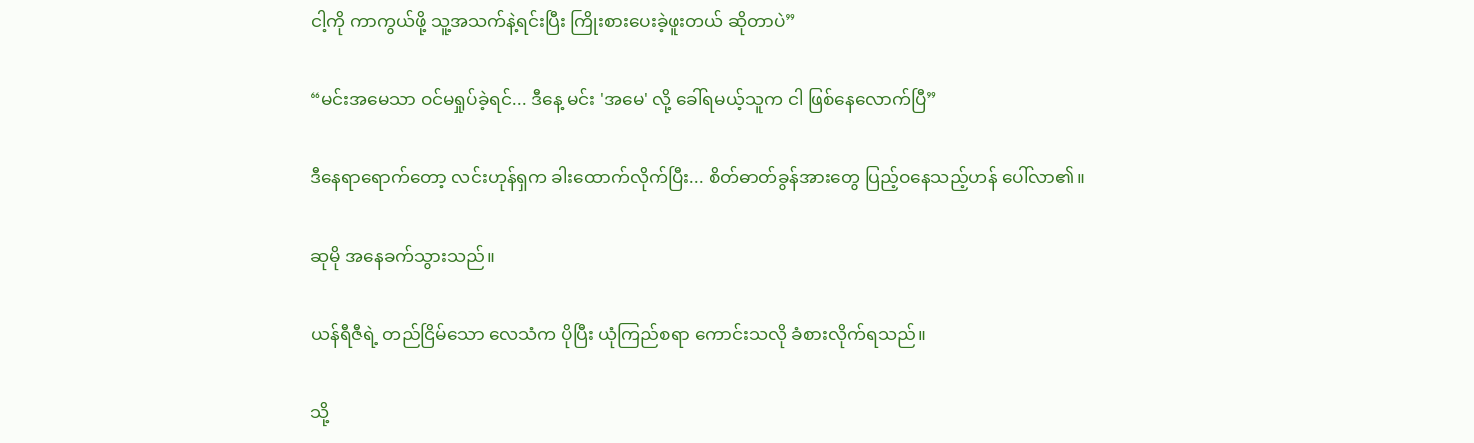ငါ့ကို ကာကွယ်ဖို့ သူ့အသက်နဲ့ရင်းပြီး ကြိုးစားပေးခဲ့ဖူးတယ် ဆိုတာပဲ”

“မင်းအမေသာ ဝင်မရှုပ်ခဲ့ရင်... ဒီနေ့ မင်း 'အမေ' လို့ ခေါ်ရမယ့်သူက ငါ ဖြစ်နေလောက်ပြီ”

ဒီနေရာရောက်တော့ လင်းဟုန်ရှက ခါးထောက်လိုက်ပြီး... စိတ်ဓာတ်ခွန်အားတွေ ပြည့်ဝနေသည့်ဟန် ပေါ်လာ၏။

ဆုမို အနေခက်သွားသည်။

ယန်ရီဇီရဲ့ တည်ငြိမ်သော လေသံက ပိုပြီး ယုံကြည်စရာ ကောင်းသလို ခံစားလိုက်ရသည်။

သို့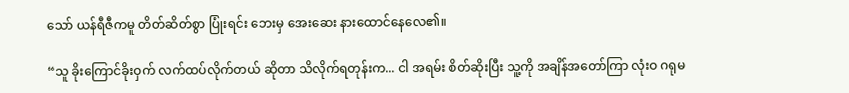သော် ယန်ရီဇီကမူ တိတ်ဆိတ်စွာ ပြုံးရင်း ဘေးမှ အေးဆေး နားထောင်နေလေ၏။

“သူ ခိုးကြောင်ခိုးဝှက် လက်ထပ်လိုက်တယ် ဆိုတာ သိလိုက်ရတုန်းက... ငါ အရမ်း စိတ်ဆိုးပြီး သူ့ကို အချိန်အတော်ကြာ လုံးဝ ဂရုမ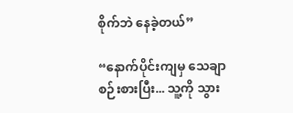စိုက်ဘဲ နေခဲ့တယ်”

“နောက်ပိုင်းကျမှ သေချာ စဉ်းစားပြီး... သူ့ကို သွား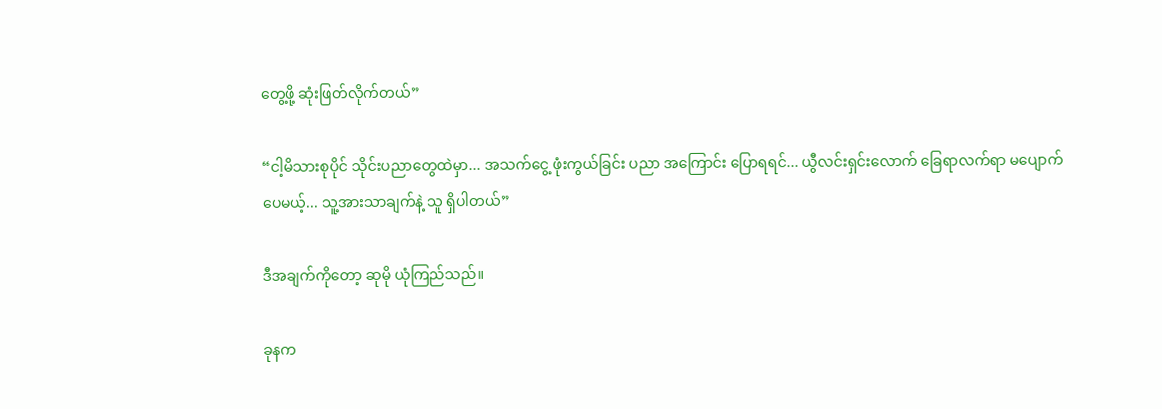တွေ့ဖို့ ဆုံးဖြတ်လိုက်တယ်”

“ငါ့မိသားစုပိုင် သိုင်းပညာတွေထဲမှာ... အသက်ငွေ့ ဖုံးကွယ်ခြင်း ပညာ အကြောင်း ပြောရရင်... ယွီလင်းရှင်းလောက် ခြေရာလက်ရာ မပျောက်ပေမယ့်... သူ့အားသာချက်နဲ့ သူ ရှိပါတယ်”

ဒီအချက်ကိုတော့ ဆုမို ယုံကြည်သည်။

ခုနက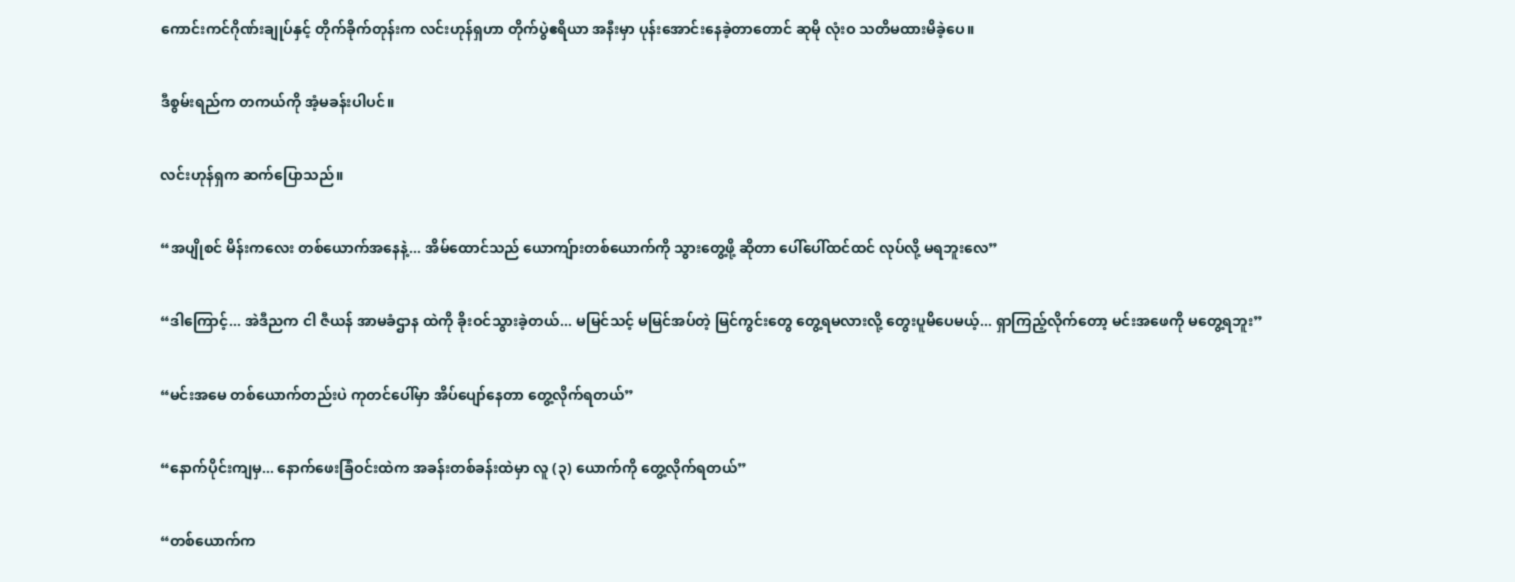ကောင်းကင်ဂိုဏ်းချုပ်နှင့် တိုက်ခိုက်တုန်းက လင်းဟုန်ရှဟာ တိုက်ပွဲဧရိယာ အနီးမှာ ပုန်းအောင်းနေခဲ့တာတောင် ဆုမို လုံးဝ သတိမထားမိခဲ့ပေ။

ဒီစွမ်းရည်က တကယ်ကို အံ့မခန်းပါပင်။

လင်းဟုန်ရှက ဆက်ပြောသည်။

“အပျိုစင် မိန်းကလေး တစ်ယောက်အနေနဲ့... အိမ်ထောင်သည် ယောကျ်ားတစ်ယောက်ကို သွားတွေ့ဖို့ ဆိုတာ ပေါ်ပေါ်ထင်ထင် လုပ်လို့ မရဘူးလေ”

“ဒါကြောင့်... အဲဒီညက ငါ ဇီယန် အာမခံဌာန ထဲကို ခိုးဝင်သွားခဲ့တယ်... မမြင်သင့် မမြင်အပ်တဲ့ မြင်ကွင်းတွေ တွေ့ရမလားလို့ တွေးပူမိပေမယ့်... ရှာကြည့်လိုက်တော့ မင်းအဖေကို မတွေ့ရဘူး”

“မင်းအမေ တစ်ယောက်တည်းပဲ ကုတင်ပေါ်မှာ အိပ်ပျော်နေတာ တွေ့လိုက်ရတယ်”

“နောက်ပိုင်းကျမှ... နောက်ဖေးခြံဝင်းထဲက အခန်းတစ်ခန်းထဲမှာ လူ (၃) ယောက်ကို တွေ့လိုက်ရတယ်”

“တစ်ယောက်က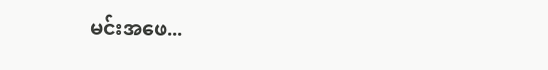မင်းအဖေ...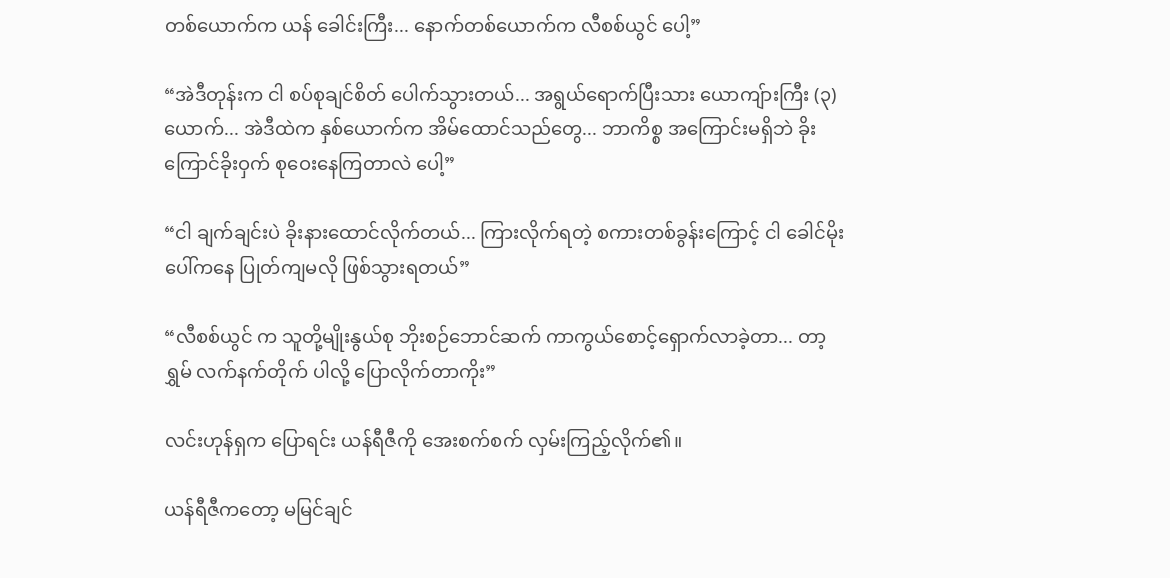တစ်ယောက်က ယန် ခေါင်းကြီး... နောက်တစ်ယောက်က လီစစ်ယွင် ပေါ့”

“အဲဒီတုန်းက ငါ စပ်စုချင်စိတ် ပေါက်သွားတယ်... အရွယ်ရောက်ပြီးသား ယောကျ်ားကြီး (၃) ယောက်... အဲဒီထဲက နှစ်ယောက်က အိမ်ထောင်သည်တွေ... ဘာကိစ္စ အကြောင်းမရှိဘဲ ခိုးကြောင်ခိုးဝှက် စုဝေးနေကြတာလဲ ပေါ့”

“ငါ ချက်ချင်းပဲ ခိုးနားထောင်လိုက်တယ်... ကြားလိုက်ရတဲ့ စကားတစ်ခွန်းကြောင့် ငါ ခေါင်မိုးပေါ်ကနေ ပြုတ်ကျမလို ဖြစ်သွားရတယ်”

“လီစစ်ယွင် က သူတို့မျိုးနွယ်စု ဘိုးစဉ်ဘောင်ဆက် ကာကွယ်စောင့်ရှောက်လာခဲ့တာ... တာ့ရွှမ် လက်နက်တိုက် ပါလို့ ပြောလိုက်တာကိုး”

လင်းဟုန်ရှက ပြောရင်း ယန်ရီဇီကို အေးစက်စက် လှမ်းကြည့်လိုက်၏။

ယန်ရီဇီကတော့ မမြင်ချင်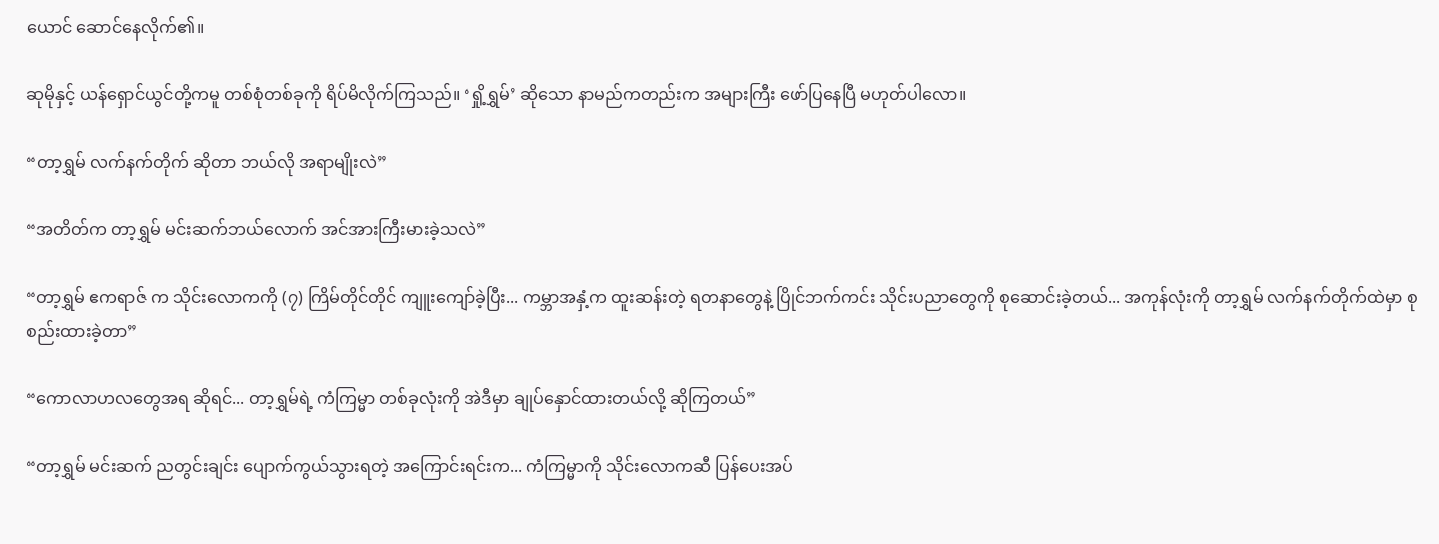ယောင် ဆောင်နေလိုက်၏။

ဆုမိုနှင့် ယန်ရှောင်ယွင်တို့ကမူ တစ်စုံတစ်ခုကို ရိပ်မိလိုက်ကြသည်။ ‘ရှို့ရွှမ်’ ဆိုသော နာမည်ကတည်းက အများကြီး ဖော်ပြနေပြီ မဟုတ်ပါလော။

“တာ့ရွှမ် လက်နက်တိုက် ဆိုတာ ဘယ်လို အရာမျိုးလဲ”

“အတိတ်က တာ့ရွှမ် မင်းဆက်ဘယ်လောက် အင်အားကြီးမားခဲ့သလဲ”

“တာ့ရွှမ် ဧကရာဇ် က သိုင်းလောကကို (၇) ကြိမ်တိုင်တိုင် ကျူးကျော်ခဲ့ပြီး... ကမ္ဘာအနှံ့က ထူးဆန်းတဲ့ ရတနာတွေနဲ့ ပြိုင်ဘက်ကင်း သိုင်းပညာတွေကို စုဆောင်းခဲ့တယ်... အကုန်လုံးကို တာ့ရွှမ် လက်နက်တိုက်ထဲမှာ စုစည်းထားခဲ့တာ”

“ကောလာဟလတွေအရ ဆိုရင်... တာ့ရွှမ်ရဲ့ ကံကြမ္မာ တစ်ခုလုံးကို အဲဒီမှာ ချုပ်နှောင်ထားတယ်လို့ ဆိုကြတယ်”

“တာ့ရွှမ် မင်းဆက် ညတွင်းချင်း ပျောက်ကွယ်သွားရတဲ့ အကြောင်းရင်းက... ကံကြမ္မာကို သိုင်းလောကဆီ ပြန်ပေးအပ်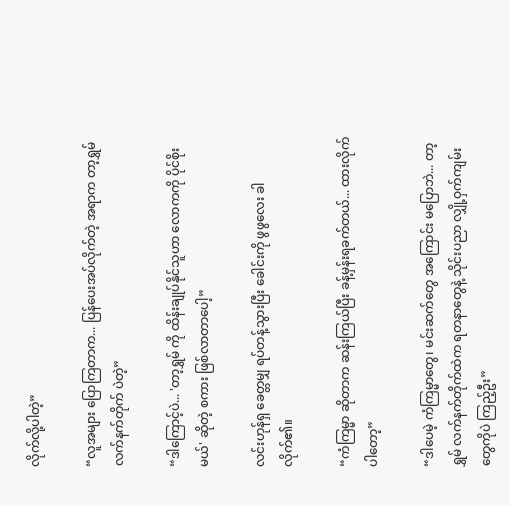လိုက်လို့ပါတဲ့”

“လူအများ ပြောကြတာက... ပြန်ပေးအပ်လိုက်တဲ့ အရာက တာ့ရွှမ် လက်နက်တိုက် ပဲတဲ့”

“ဒါကြောင့်ပဲ... 'တာ့ရွှမ် ကို ထိန်းချုပ်နိုင်သူဟာ လောကကို ပိုင်စိုးမယ်' ဆိုတဲ့ စကား ဖြစ်လာတာပေါ့”

လင်းဟုန်ရှ ခေတ္တမျှ ရပ်တန့်သွားပြီး ခေါင်းကို ဖွဖွလေး ခါလိုက်၏။

“ကံကြမ္မာ ဆိုတာက ဆန်းကြယ်ပြီး ခန့်မှန်းရခက်တယ်... ထားလိုက်ပါတော့”

“ဒါပေမဲ့ ကံကြမ္မာတွေ၊ မင်းဆက်တွေ အကြောင်း မပြောဘဲ... တာ့ရွှမ် လက်နက်တိုက်ထဲက ရတနာတွေနဲ့ သိုင်းပညာ လျှို့ဝှက်ကျမ်းတွေကိုပဲ ကြည့်ဦး”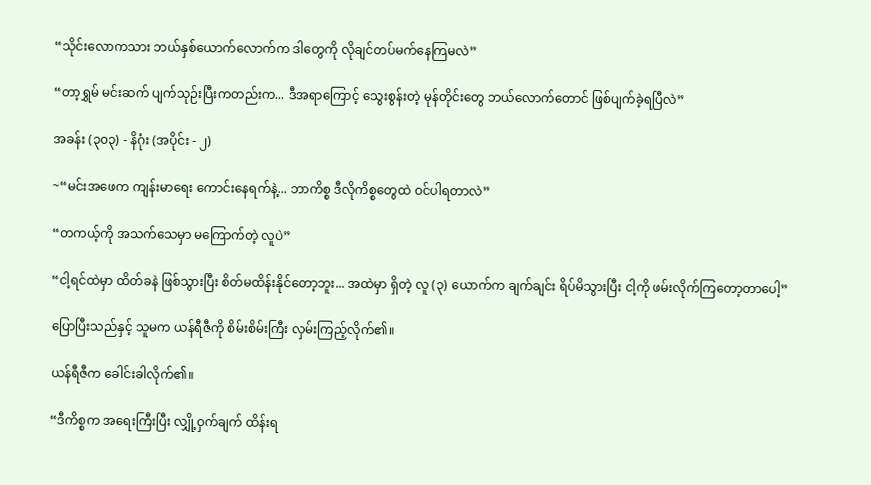“သိုင်းလောကသား ဘယ်နှစ်ယောက်လောက်က ဒါတွေကို လိုချင်တပ်မက်နေကြမလဲ”

“တာ့ရွှမ် မင်းဆက် ပျက်သုဉ်းပြီးကတည်းက... ဒီအရာကြောင့် သွေးစွန်းတဲ့ မုန်တိုင်းတွေ ဘယ်လောက်တောင် ဖြစ်ပျက်ခဲ့ရပြီလဲ”

အခန်း (၃၀၃) - နိဂုံး (အပိုင်း - ၂)

~“မင်းအဖေက ကျန်းမာရေး ကောင်းနေရက်နဲ့... ဘာကိစ္စ ဒီလိုကိစ္စတွေထဲ ဝင်ပါရတာလဲ”

“တကယ့်ကို အသက်သေမှာ မကြောက်တဲ့ လူပဲ”

“ငါ့ရင်ထဲမှာ ထိတ်ခနဲ ဖြစ်သွားပြီး စိတ်မထိန်းနိုင်တော့ဘူး... အထဲမှာ ရှိတဲ့ လူ (၃) ယောက်က ချက်ချင်း ရိပ်မိသွားပြီး ငါ့ကို ဖမ်းလိုက်ကြတော့တာပေါ့”

ပြောပြီးသည်နှင့် သူမက ယန်ရီဇီကို စိမ်းစိမ်းကြီး လှမ်းကြည့်လိုက်၏။

ယန်ရီဇီက ခေါင်းခါလိုက်၏။

“ဒီကိစ္စက အရေးကြီးပြီး လျှို့ဝှက်ချက် ထိန်းရ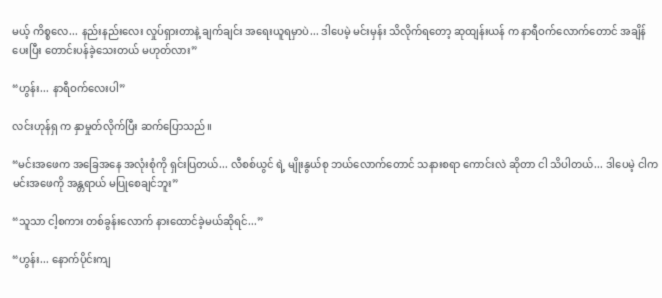မယ့် ကိစ္စလေ... နည်းနည်းလေး လှုပ်ရှားတာနဲ့ ချက်ချင်း အရေးယူရမှာပဲ... ဒါပေမဲ့ မင်းမှန်း သိလိုက်ရတော့ ဆုထျန်းယန် က နာရီဝက်လောက်တောင် အချိန်ပေးပြီး တောင်းပန်ခဲ့သေးတယ် မဟုတ်လား”

“ဟွန်း... နာရီဝက်လေးပါ”

လင်းဟုန်ရှ က နှာမှုတ်လိုက်ပြီး ဆက်ပြောသည်။

“မင်းအဖေက အခြေအနေ အလုံးစုံကို ရှင်းပြတယ်... လီစစ်ယွင် ရဲ့ မျိုးနွယ်စု ဘယ်လောက်တောင် သနားစရာ ကောင်းလဲ ဆိုတာ ငါ သိပါတယ်... ဒါပေမဲ့ ငါက မင်းအဖေကို အန္တရာယ် မပြုစေချင်ဘူး”

“သူသာ ငါ့စကား တစ်ခွန်းလောက် နားထောင်ခဲ့မယ်ဆိုရင်...”

“ဟွန်း... နောက်ပိုင်းကျ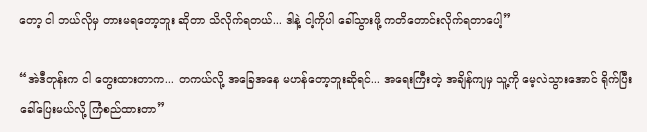တော့ ငါ ဘယ်လိုမှ တားမရတော့ဘူး ဆိုတာ သိလိုက်ရတယ်... ဒါနဲ့ ငါ့ကိုပါ ခေါ်သွားဖို့ ကတိတောင်းလိုက်ရတာပေါ့”

“အဲဒီတုန်းက ငါ တွေးထားတာက... တကယ်လို့ အခြေအနေ မဟန်တော့ဘူးဆိုရင်... အရေးကြီးတဲ့ အချိန်ကျမှ သူ့ကို မေ့လဲသွားအောင် ရိုက်ပြီး ခေါ်ပြေးမယ်လို့ ကြံစည်ထားတာ”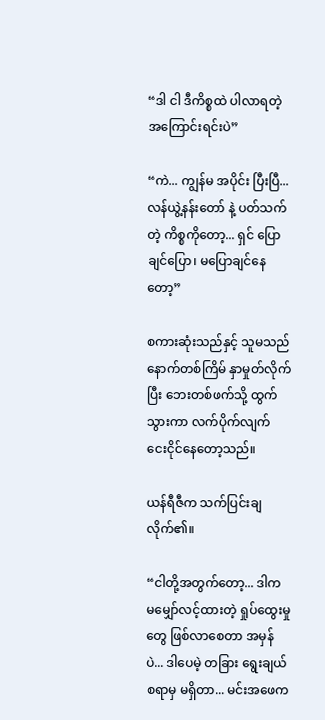“ဒါ ငါ ဒီကိစ္စထဲ ပါလာရတဲ့ အကြောင်းရင်းပဲ”

“ကဲ... ကျွန်မ အပိုင်း ပြီးပြီ... လန်ယွဲ့နန်းတော် နဲ့ ပတ်သက်တဲ့ ကိစ္စကိုတော့... ရှင် ပြောချင်ပြော၊ မပြောချင်နေတော့”

စကားဆုံးသည်နှင့် သူမသည် နောက်တစ်ကြိမ် နှာမှုတ်လိုက်ပြီး ဘေးတစ်ဖက်သို့ ထွက်သွားကာ လက်ပိုက်လျက် ငေးငိုင်နေတော့သည်။

ယန်ရီဇီက သက်ပြင်းချလိုက်၏။

“ငါတို့အတွက်တော့... ဒါက မမျှော်လင့်ထားတဲ့ ရှုပ်ထွေးမှုတွေ ဖြစ်လာစေတာ အမှန်ပဲ... ဒါပေမဲ့ တခြား ရွေးချယ်စရာမှ မရှိတာ... မင်းအဖေက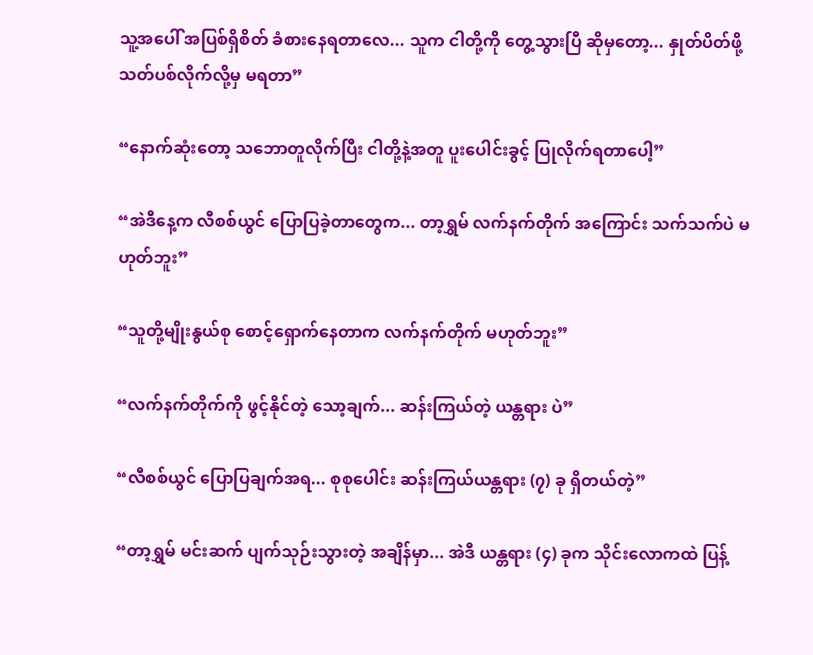သူ့အပေါ် အပြစ်ရှိစိတ် ခံစားနေရတာလေ... သူက ငါတို့ကို တွေ့သွားပြီ ဆိုမှတော့... နှုတ်ပိတ်ဖို့ သတ်ပစ်လိုက်လို့မှ မရတာ”

“နောက်ဆုံးတော့ သဘောတူလိုက်ပြီး ငါတို့နဲ့အတူ ပူးပေါင်းခွင့် ပြုလိုက်ရတာပေါ့”

“အဲဒီနေ့က လီစစ်ယွင် ပြောပြခဲ့တာတွေက... တာ့ရွှမ် လက်နက်တိုက် အကြောင်း သက်သက်ပဲ မဟုတ်ဘူး”

“သူတို့မျိုးနွယ်စု စောင့်ရှောက်နေတာက လက်နက်တိုက် မဟုတ်ဘူး”

“လက်နက်တိုက်ကို ဖွင့်နိုင်တဲ့ သော့ချက်... ဆန်းကြယ်တဲ့ ယန္တရား ပဲ”

“လီစစ်ယွင် ပြောပြချက်အရ... စုစုပေါင်း ဆန်းကြယ်ယန္တရား (၇) ခု ရှိတယ်တဲ့”

“တာ့ရွှမ် မင်းဆက် ပျက်သုဉ်းသွားတဲ့ အချိန်မှာ... အဲဒီ ယန္တရား (၄) ခုက သိုင်းလောကထဲ ပြန့်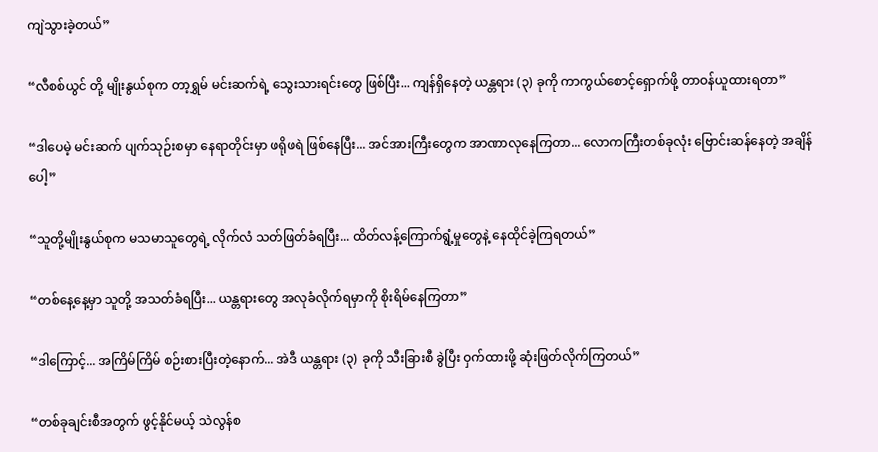ကျဲသွားခဲ့တယ်”

“လီစစ်ယွင် တို့ မျိုးနွယ်စုက တာ့ရွှမ် မင်းဆက်ရဲ့ သွေးသားရင်းတွေ ဖြစ်ပြီး... ကျန်ရှိနေတဲ့ ယန္တရား (၃) ခုကို ကာကွယ်စောင့်ရှောက်ဖို့ တာဝန်ယူထားရတာ”

“ဒါပေမဲ့ မင်းဆက် ပျက်သုဉ်းစမှာ နေရာတိုင်းမှာ ဖရိုဖရဲ ဖြစ်နေပြီး... အင်အားကြီးတွေက အာဏာလုနေကြတာ... လောကကြီးတစ်ခုလုံး ဗြောင်းဆန်နေတဲ့ အချိန်ပေါ့”

“သူတို့မျိုးနွယ်စုက မသမာသူတွေရဲ့ လိုက်လံ သတ်ဖြတ်ခံရပြီး... ထိတ်လန့်ကြောက်ရွံ့မှုတွေနဲ့ နေထိုင်ခဲ့ကြရတယ်”

“တစ်နေ့နေ့မှာ သူတို့ အသတ်ခံရပြီး... ယန္တရားတွေ အလုခံလိုက်ရမှာကို စိုးရိမ်နေကြတာ”

“ဒါကြောင့်... အကြိမ်ကြိမ် စဉ်းစားပြီးတဲ့နောက်... အဲဒီ ယန္တရား (၃) ခုကို သီးခြားစီ ခွဲပြီး ဝှက်ထားဖို့ ဆုံးဖြတ်လိုက်ကြတယ်”

“တစ်ခုချင်းစီအတွက် ဖွင့်နိုင်မယ့် သဲလွန်စ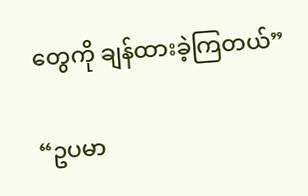တွေကို ချန်ထားခဲ့ကြတယ်”

“ဥပမာ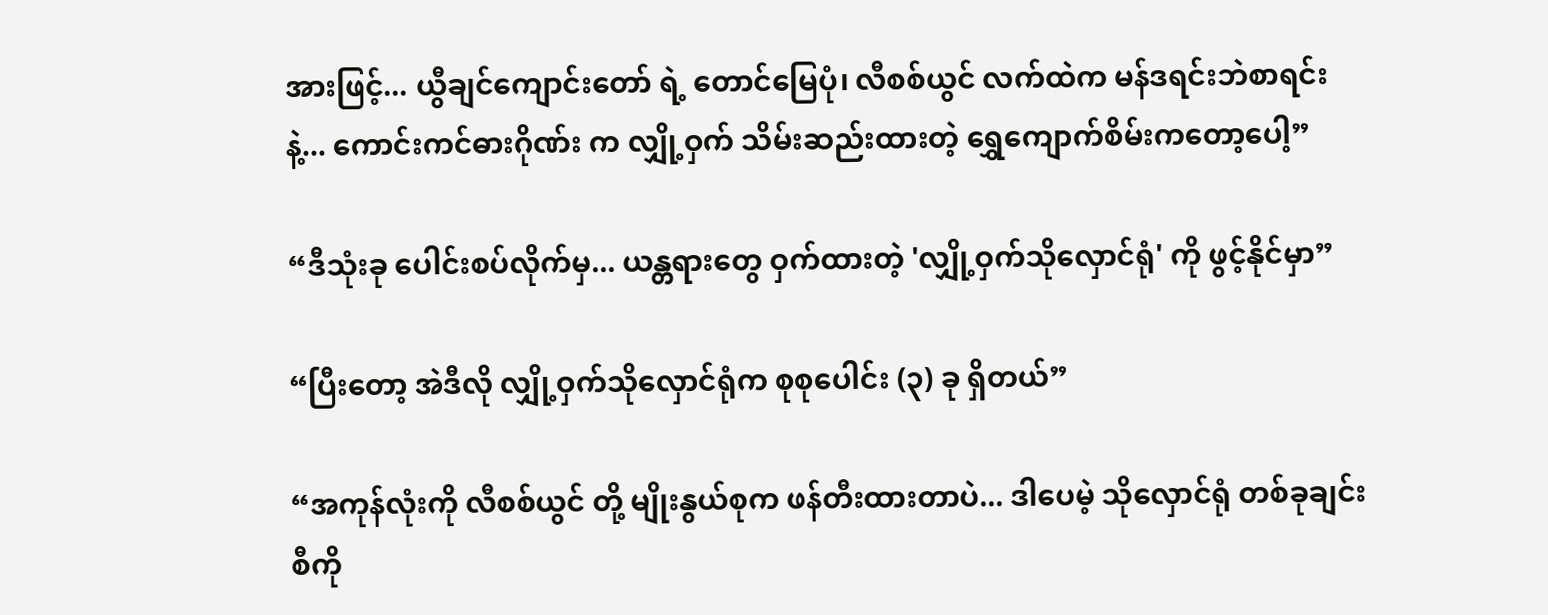အားဖြင့်... ယွီချင်ကျောင်းတော် ရဲ့ တောင်မြေပုံ၊ လီစစ်ယွင် လက်ထဲက မန်ဒရင်းဘဲစာရင်း နဲ့... ကောင်းကင်ဓားဂိုဏ်း က လျှို့ဝှက် သိမ်းဆည်းထားတဲ့ ရွှေကျောက်စိမ်းကတော့ပေါ့”

“ဒီသုံးခု ပေါင်းစပ်လိုက်မှ... ယန္တရားတွေ ဝှက်ထားတဲ့ 'လျှို့ဝှက်သိုလှောင်ရုံ' ကို ဖွင့်နိုင်မှာ”

“ပြီးတော့ အဲဒီလို လျှို့ဝှက်သိုလှောင်ရုံက စုစုပေါင်း (၃) ခု ရှိတယ်”

“အကုန်လုံးကို လီစစ်ယွင် တို့ မျိုးနွယ်စုက ဖန်တီးထားတာပဲ... ဒါပေမဲ့ သိုလှောင်ရုံ တစ်ခုချင်းစီကို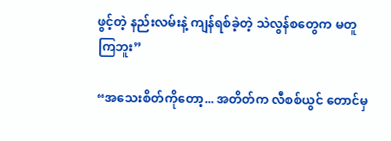ဖွင့်တဲ့ နည်းလမ်းနဲ့ ကျန်ရစ်ခဲ့တဲ့ သဲလွန်စတွေက မတူကြဘူး”

“အသေးစိတ်ကိုတော့... အတိတ်က လီစစ်ယွင် တောင်မှ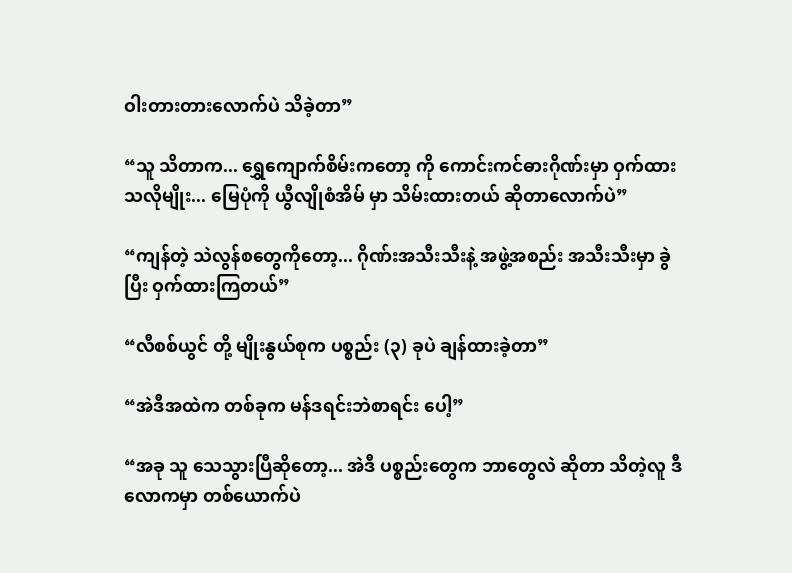ဝါးတားတားလောက်ပဲ သိခဲ့တာ”

“သူ သိတာက... ရွှေကျောက်စိမ်းကတော့ ကို ကောင်းကင်ဓားဂိုဏ်းမှာ ဝှက်ထားသလိုမျိုး... မြေပုံကို ယွီလျိုစံအိမ် မှာ သိမ်းထားတယ် ဆိုတာလောက်ပဲ”

“ကျန်တဲ့ သဲလွန်စတွေကိုတော့... ဂိုဏ်းအသီးသီးနဲ့ အဖွဲ့အစည်း အသီးသီးမှာ ခွဲပြီး ဝှက်ထားကြတယ်”

“လီစစ်ယွင် တို့ မျိုးနွယ်စုက ပစ္စည်း (၃) ခုပဲ ချန်ထားခဲ့တာ”

“အဲဒီအထဲက တစ်ခုက မန်ဒရင်းဘဲစာရင်း ပေါ့”

“အခု သူ သေသွားပြီဆိုတော့... အဲဒီ ပစ္စည်းတွေက ဘာတွေလဲ ဆိုတာ သိတဲ့လူ ဒီလောကမှာ တစ်ယောက်ပဲ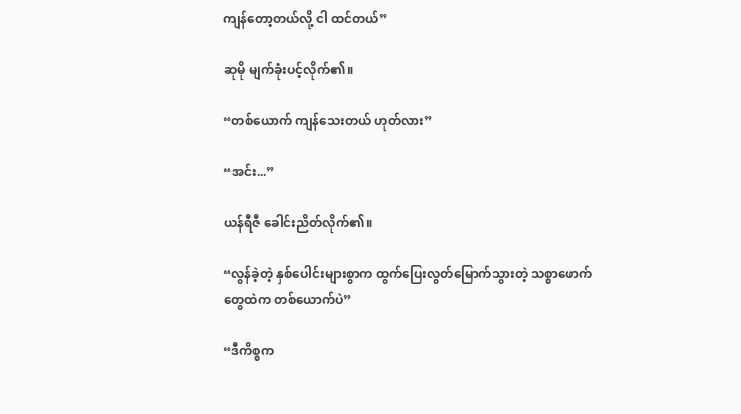ကျန်တော့တယ်လို့ ငါ ထင်တယ်”

ဆုမို မျက်ခုံးပင့်လိုက်၏။

“တစ်ယောက် ကျန်သေးတယ် ဟုတ်လား”

“အင်း...”

ယန်ရီဇီ ခေါင်းညိတ်လိုက်၏။

“လွန်ခဲ့တဲ့ နှစ်ပေါင်းများစွာက ထွက်ပြေးလွတ်မြောက်သွားတဲ့ သစ္စာဖောက်တွေထဲက တစ်ယောက်ပဲ”

“ဒီကိစ္စက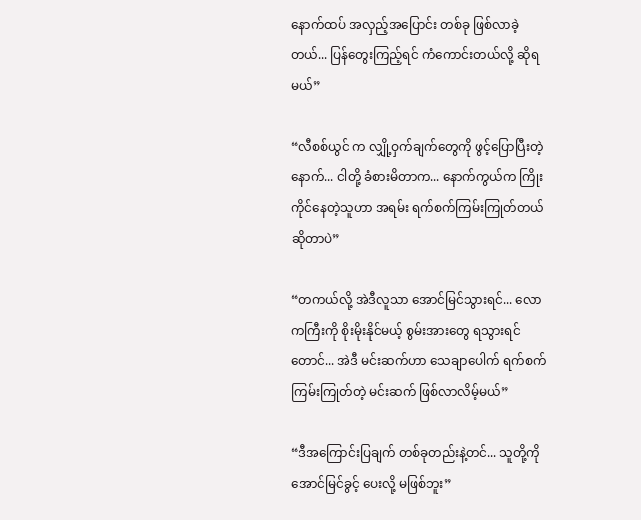နောက်ထပ် အလှည့်အပြောင်း တစ်ခု ဖြစ်လာခဲ့တယ်... ပြန်တွေးကြည့်ရင် ကံကောင်းတယ်လို့ ဆိုရမယ်”

“လီစစ်ယွင် က လျှို့ဝှက်ချက်တွေကို ဖွင့်ပြောပြီးတဲ့နောက်... ငါတို့ ခံစားမိတာက... နောက်ကွယ်က ကြိုးကိုင်နေတဲ့သူဟာ အရမ်း ရက်စက်ကြမ်းကြုတ်တယ် ဆိုတာပဲ”

“တကယ်လို့ အဲဒီလူသာ အောင်မြင်သွားရင်... လောကကြီးကို စိုးမိုးနိုင်မယ့် စွမ်းအားတွေ ရသွားရင်တောင်... အဲဒီ မင်းဆက်ဟာ သေချာပေါက် ရက်စက်ကြမ်းကြုတ်တဲ့ မင်းဆက် ဖြစ်လာလိမ့်မယ်”

“ဒီအကြောင်းပြချက် တစ်ခုတည်းနဲ့တင်... သူတို့ကို အောင်မြင်ခွင့် ပေးလို့ မဖြစ်ဘူး”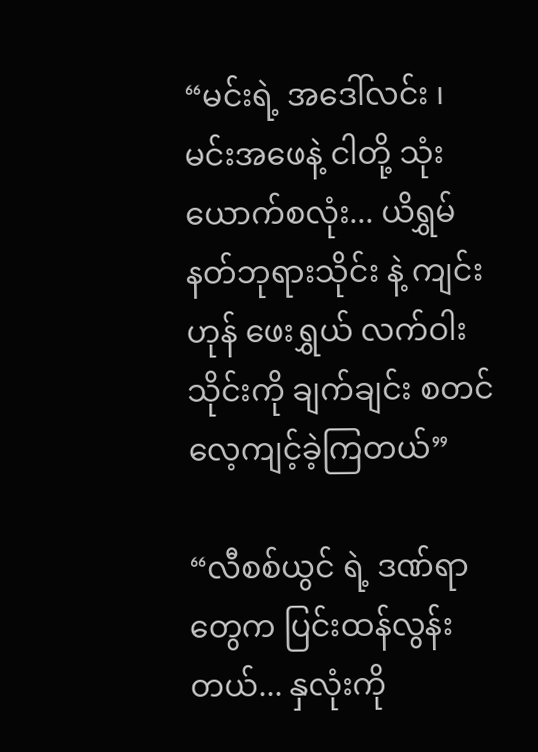“မင်းရဲ့ အဒေါ်လင်း ၊ မင်းအဖေနဲ့ ငါတို့ သုံးယောက်စလုံး... ယိရွှမ် နတ်ဘုရားသိုင်း နဲ့ ကျင်းဟုန် ဖေးရွှယ် လက်ဝါးသိုင်းကို ချက်ချင်း စတင်လေ့ကျင့်ခဲ့ကြတယ်”

“လီစစ်ယွင် ရဲ့ ဒဏ်ရာတွေက ပြင်းထန်လွန်းတယ်... နှလုံးကို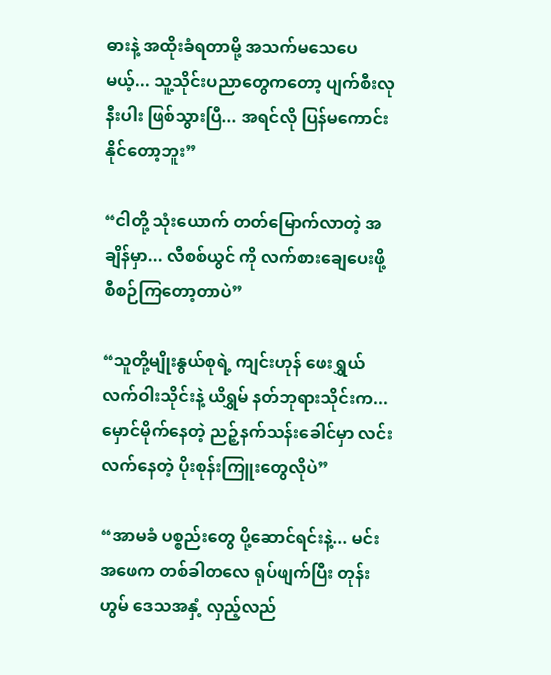ဓားနဲ့ အထိုးခံရတာမို့ အသက်မသေပေမယ့်... သူ့သိုင်းပညာတွေကတော့ ပျက်စီးလုနီးပါး ဖြစ်သွားပြီ... အရင်လို ပြန်မကောင်းနိုင်တော့ဘူး”

“ငါတို့ သုံးယောက် တတ်မြောက်လာတဲ့ အချိန်မှာ... လီစစ်ယွင် ကို လက်စားချေပေးဖို့ စီစဉ်ကြတော့တာပဲ”

“သူတို့မျိုးနွယ်စုရဲ့ ကျင်းဟုန် ဖေးရွှယ် လက်ဝါးသိုင်းနဲ့ ယိရွှမ် နတ်ဘုရားသိုင်းက... မှောင်မိုက်နေတဲ့ ညဉ့်နက်သန်းခေါင်မှာ လင်းလက်နေတဲ့ ပိုးစုန်းကြူးတွေလိုပဲ”

“အာမခံ ပစ္စည်းတွေ ပို့ဆောင်ရင်းနဲ့... မင်းအဖေက တစ်ခါတလေ ရုပ်ဖျက်ပြီး တုန်းဟွမ် ဒေသအနှံ့ လှည့်လည်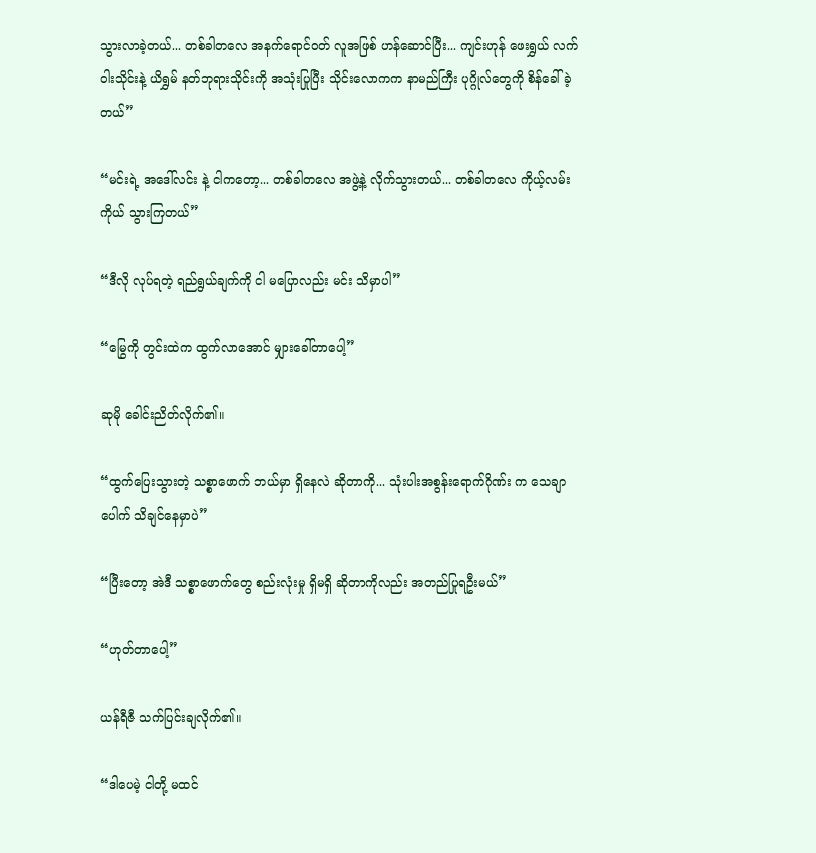သွားလာခဲ့တယ်... တစ်ခါတလေ အနက်ရောင်ဝတ် လူအဖြစ် ဟန်ဆောင်ပြီး... ကျင်းဟုန် ဖေးရွှယ် လက်ဝါးသိုင်းနဲ့ ယိရွှမ် နတ်ဘုရားသိုင်းကို အသုံးပြုပြီး သိုင်းလောကက နာမည်ကြီး ပုဂ္ဂိုလ်တွေကို စိန်ခေါ်ခဲ့တယ်”

“မင်းရဲ့ အဒေါ်လင်း နဲ့ ငါကတော့... တစ်ခါတလေ အဖွဲ့နဲ့ လိုက်သွားတယ်... တစ်ခါတလေ ကိုယ့်လမ်းကိုယ် သွားကြတယ်”

“ဒီလို လုပ်ရတဲ့ ရည်ရွယ်ချက်ကို ငါ မပြောလည်း မင်း သိမှာပါ”

“မြွေကို တွင်းထဲက ထွက်လာအောင် မျှားခေါ်တာပေါ့”

ဆုမို ခေါင်းညိတ်လိုက်၏။

“ထွက်ပြေးသွားတဲ့ သစ္စာဖောက် ဘယ်မှာ ရှိနေလဲ ဆိုတာကို... သုံးပါးအစွန်းရောက်ဂိုဏ်း က သေချာပေါက် သိချင်နေမှာပဲ”

“ပြီးတော့ အဲဒီ သစ္စာဖောက်တွေ စည်းလုံးမှု ရှိမရှိ ဆိုတာကိုလည်း အတည်ပြုရဦးမယ်”

“ဟုတ်တာပေါ့”

ယန်ရီဇီ သက်ပြင်းချလိုက်၏။

“ဒါပေမဲ့ ငါတို့ မထင်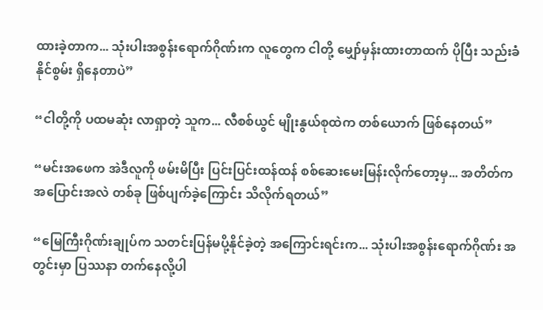ထားခဲ့တာက... သုံးပါးအစွန်းရောက်ဂိုဏ်းက လူတွေက ငါတို့ မျှော်မှန်းထားတာထက် ပိုပြီး သည်းခံနိုင်စွမ်း ရှိနေတာပဲ”

“ငါတို့ကို ပထမဆုံး လာရှာတဲ့ သူက... လီစစ်ယွင် မျိုးနွယ်စုထဲက တစ်ယောက် ဖြစ်နေတယ်”

“မင်းအဖေက အဲဒီလူကို ဖမ်းမိပြီး ပြင်းပြင်းထန်ထန် စစ်ဆေးမေးမြန်းလိုက်တော့မှ... အတိတ်က အပြောင်းအလဲ တစ်ခု ဖြစ်ပျက်ခဲ့ကြောင်း သိလိုက်ရတယ်”

“မြေကြီးဂိုဏ်းချုပ်က သတင်းပြန်မပို့နိုင်ခဲ့တဲ့ အကြောင်းရင်းက... သုံးပါးအစွန်းရောက်ဂိုဏ်း အတွင်းမှာ ပြဿနာ တက်နေလို့ပါ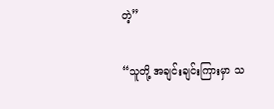တဲ့”

“သူတို့ အချင်းချင်းကြားမှာ သ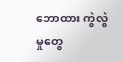ဘောထား ကွဲလွဲမှုတွေ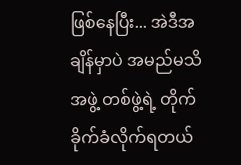ဖြစ်နေပြီး... အဲဒီအချိန်မှာပဲ အမည်မသိ အဖွဲ့ တစ်ဖွဲ့ရဲ့ တိုက်ခိုက်ခံလိုက်ရတယ်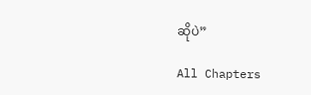ဆိုပဲ”

All Chapters